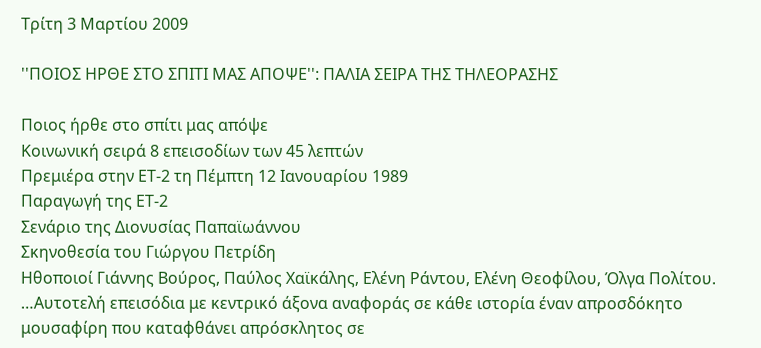Τρίτη 3 Μαρτίου 2009

''ΠΟΙΟΣ ΗΡΘΕ ΣΤΟ ΣΠΙΤΙ ΜΑΣ ΑΠΟΨΕ'': ΠΑΛΙΑ ΣΕΙΡΑ ΤΗΣ ΤΗΛΕΟΡΑΣΗΣ

Ποιος ήρθε στο σπίτι μας απόψε
Κοινωνική σειρά 8 επεισοδίων των 45 λεπτών
Πρεμιέρα στην ΕΤ-2 τη Πέμπτη 12 Ιανουαρίου 1989
Παραγωγή της ΕΤ-2
Σενάριο της Διονυσίας Παπαϊωάννου
Σκηνοθεσία του Γιώργου Πετρίδη
Ηθοποιοί Γιάννης Βούρος, Παύλος Χαϊκάλης, Ελένη Ράντου, Ελένη Θεοφίλου, Όλγα Πολίτου.
…Αυτοτελή επεισόδια με κεντρικό άξονα αναφοράς σε κάθε ιστορία έναν απροσδόκητο μουσαφίρη που καταφθάνει απρόσκλητος σε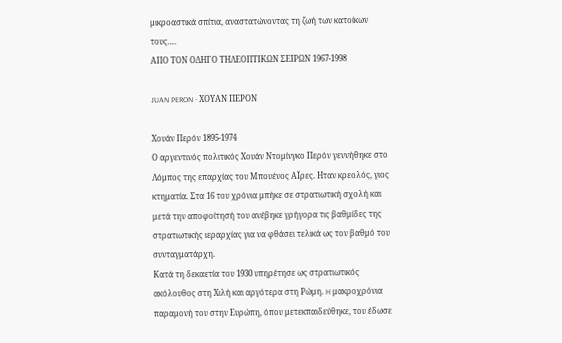μικροαστικά σπίτια, αναστατώνοντας τη ζωή των κατοίκων τους….
ΑΠΟ ΤΟΝ ΟΔΗΓΟ ΤΗΛΕΟΠΤΙΚΩΝ ΣΕΙΡΩΝ 1967-1998

JUAN PERON - ΧΟΥΑΝ ΠΕΡΟΝ

Χουάν Περόν 1895-1974
Ο αργεντινός πολιτικός Χουάν Ντομίνγκο Περόν γεννήθηκε στο Λόμπος της επαρχίας του Μπουένος ΑΪρες. Ηταν κρεολός, γιος κτηματία. Στα 16 του χρόνια μπήκε σε στρατιωτική σχολή και μετά την αποφοίτησή του ανέβηκε γρήγορα τις βαθμίδες της στρατιωτικής ιεραρχίας για να φθάσει τελικά ως τον βαθμό του συνταγματάρχη.
Κατά τη δεκαετία του 1930 υπηρέτησε ως στρατιωτικός ακόλουθος στη Χιλή και αργότερα στη Ρώμη. H μακροχρόνια παραμονή του στην Ευρώπη, όπου μετεκπαιδεύθηκε, του έδωσε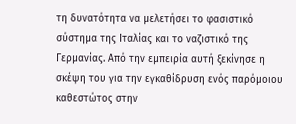τη δυνατότητα να μελετήσει το φασιστικό σύστημα της Ιταλίας και το ναζιστικό της Γερμανίας. Από την εμπειρία αυτή ξεκίνησε η σκέψη του για την εγκαθίδρυση ενός παρόμοιου καθεστώτος στην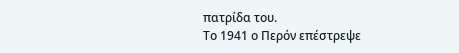πατρίδα του.
Το 1941 ο Περόν επέστρεψε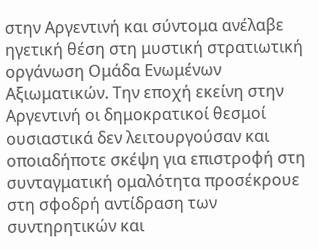στην Αργεντινή και σύντομα ανέλαβε ηγετική θέση στη μυστική στρατιωτική οργάνωση Ομάδα Ενωμένων Αξιωματικών. Την εποχή εκείνη στην Αργεντινή οι δημοκρατικοί θεσμοί ουσιαστικά δεν λειτουργούσαν και οποιαδήποτε σκέψη για επιστροφή στη συνταγματική ομαλότητα προσέκρουε στη σφοδρή αντίδραση των συντηρητικών και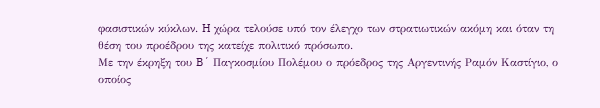φασιστικών κύκλων. H χώρα τελούσε υπό τον έλεγχο των στρατιωτικών ακόμη και όταν τη θέση του προέδρου της κατείχε πολιτικό πρόσωπο.
Με την έκρηξη του B´ Παγκοσμίου Πολέμου ο πρόεδρος της Αργεντινής Ραμόν Καστίγιο, ο οποίος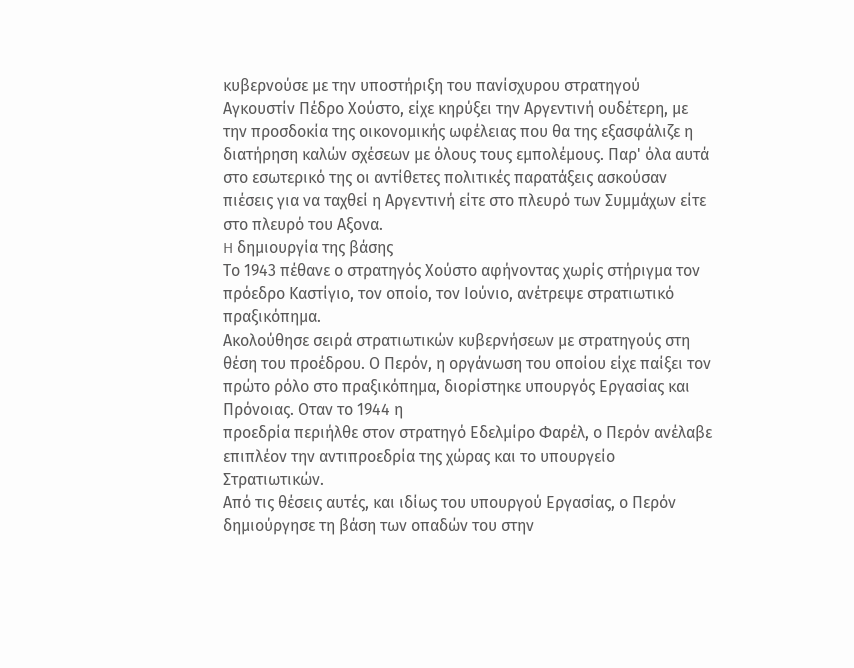κυβερνούσε με την υποστήριξη του πανίσχυρου στρατηγού Αγκουστίν Πέδρο Χούστο, είχε κηρύξει την Αργεντινή ουδέτερη, με την προσδοκία της οικονομικής ωφέλειας που θα της εξασφάλιζε η διατήρηση καλών σχέσεων με όλους τους εμπολέμους. Παρ' όλα αυτά στο εσωτερικό της οι αντίθετες πολιτικές παρατάξεις ασκούσαν πιέσεις για να ταχθεί η Αργεντινή είτε στο πλευρό των Συμμάχων είτε στο πλευρό του Αξονα.
H δημιουργία της βάσης
Το 1943 πέθανε ο στρατηγός Χούστο αφήνοντας χωρίς στήριγμα τον πρόεδρο Καστίγιο, τον οποίο, τον Ιούνιο, ανέτρεψε στρατιωτικό πραξικόπημα.
Ακολούθησε σειρά στρατιωτικών κυβερνήσεων με στρατηγούς στη θέση του προέδρου. Ο Περόν, η οργάνωση του οποίου είχε παίξει τον πρώτο ρόλο στο πραξικόπημα, διορίστηκε υπουργός Εργασίας και Πρόνοιας. Οταν το 1944 η
προεδρία περιήλθε στον στρατηγό Εδελμίρο Φαρέλ, ο Περόν ανέλαβε επιπλέον την αντιπροεδρία της χώρας και το υπουργείο Στρατιωτικών.
Από τις θέσεις αυτές, και ιδίως του υπουργού Εργασίας, ο Περόν δημιούργησε τη βάση των οπαδών του στην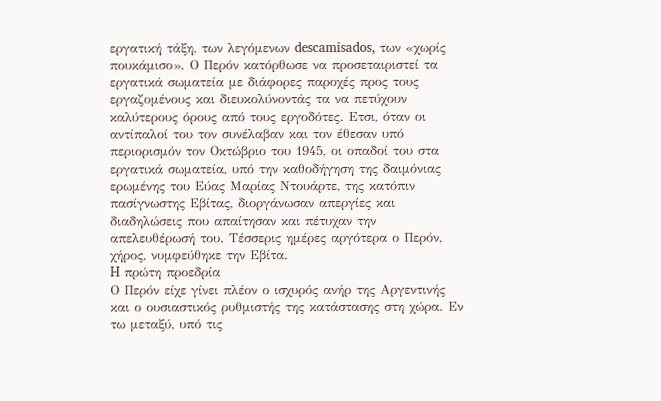εργατική τάξη, των λεγόμενων descamisados, των «χωρίς πουκάμισο». Ο Περόν κατόρθωσε να προσεταιριστεί τα εργατικά σωματεία με διάφορες παροχές προς τους εργαζομένους και διευκολύνοντάς τα να πετύχουν καλύτερους όρους από τους εργοδότες. Ετσι, όταν οι αντίπαλοί του τον συνέλαβαν και τον έθεσαν υπό περιορισμόν τον Οκτώβριο του 1945, οι οπαδοί του στα εργατικά σωματεία, υπό την καθοδήγηση της δαιμόνιας ερωμένης του Εύας Μαρίας Ντουάρτε, της κατόπιν πασίγνωστης Εβίτας, διοργάνωσαν απεργίες και διαδηλώσεις που απαίτησαν και πέτυχαν την απελευθέρωσή του. Τέσσερις ημέρες αργότερα ο Περόν, χήρος, νυμφεύθηκε την Εβίτα.
H πρώτη προεδρία
Ο Περόν είχε γίνει πλέον ο ισχυρός ανήρ της Αργεντινής και ο ουσιαστικός ρυθμιστής της κατάστασης στη χώρα. Εν τω μεταξύ, υπό τις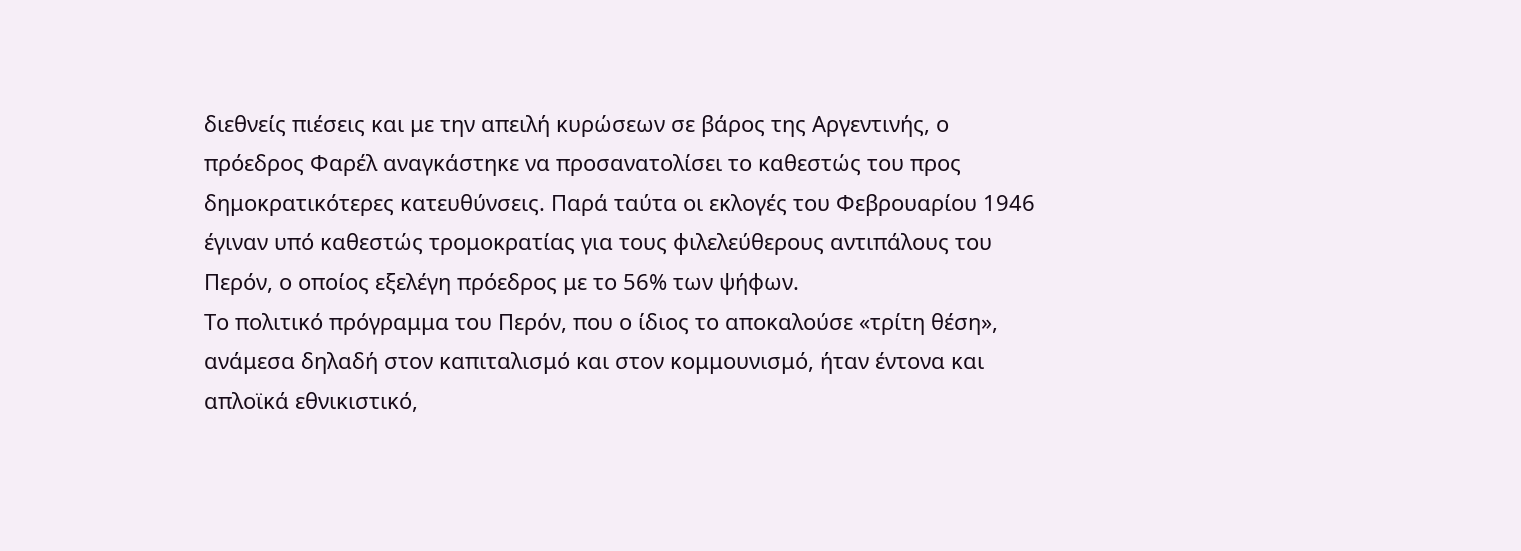διεθνείς πιέσεις και με την απειλή κυρώσεων σε βάρος της Αργεντινής, ο πρόεδρος Φαρέλ αναγκάστηκε να προσανατολίσει το καθεστώς του προς δημοκρατικότερες κατευθύνσεις. Παρά ταύτα οι εκλογές του Φεβρουαρίου 1946 έγιναν υπό καθεστώς τρομοκρατίας για τους φιλελεύθερους αντιπάλους του Περόν, ο οποίος εξελέγη πρόεδρος με το 56% των ψήφων.
Το πολιτικό πρόγραμμα του Περόν, που ο ίδιος το αποκαλούσε «τρίτη θέση», ανάμεσα δηλαδή στον καπιταλισμό και στον κομμουνισμό, ήταν έντονα και απλοϊκά εθνικιστικό,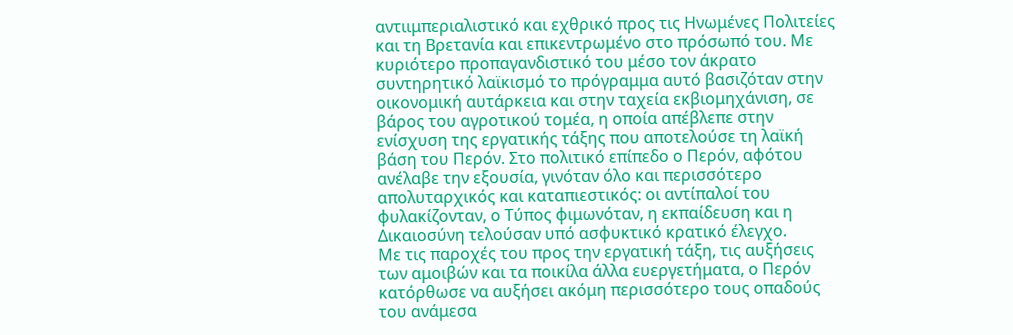αντιιμπεριαλιστικό και εχθρικό προς τις Ηνωμένες Πολιτείες και τη Βρετανία και επικεντρωμένο στο πρόσωπό του. Με κυριότερο προπαγανδιστικό του μέσο τον άκρατο συντηρητικό λαϊκισμό το πρόγραμμα αυτό βασιζόταν στην οικονομική αυτάρκεια και στην ταχεία εκβιομηχάνιση, σε βάρος του αγροτικού τομέα, η οποία απέβλεπε στην ενίσχυση της εργατικής τάξης που αποτελούσε τη λαϊκή βάση του Περόν. Στο πολιτικό επίπεδο ο Περόν, αφότου ανέλαβε την εξουσία, γινόταν όλο και περισσότερο απολυταρχικός και καταπιεστικός: οι αντίπαλοί του φυλακίζονταν, ο Τύπος φιμωνόταν, η εκπαίδευση και η Δικαιοσύνη τελούσαν υπό ασφυκτικό κρατικό έλεγχο.
Με τις παροχές του προς την εργατική τάξη, τις αυξήσεις των αμοιβών και τα ποικίλα άλλα ευεργετήματα, ο Περόν κατόρθωσε να αυξήσει ακόμη περισσότερο τους οπαδούς του ανάμεσα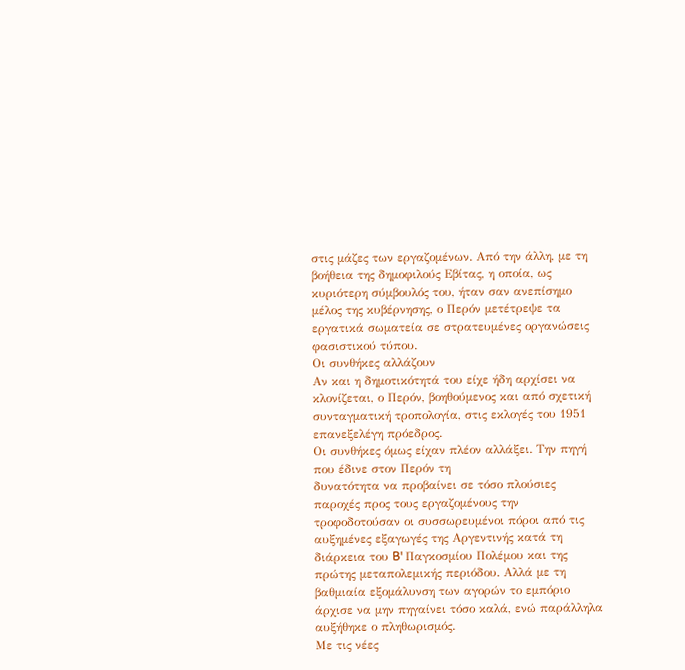στις μάζες των εργαζομένων. Από την άλλη, με τη βοήθεια της δημοφιλούς Εβίτας, η οποία, ως κυριότερη σύμβουλός του, ήταν σαν ανεπίσημο μέλος της κυβέρνησης, ο Περόν μετέτρεψε τα εργατικά σωματεία σε στρατευμένες οργανώσεις φασιστικού τύπου.
Οι συνθήκες αλλάζουν
Αν και η δημοτικότητά του είχε ήδη αρχίσει να κλονίζεται, ο Περόν, βοηθούμενος και από σχετική συνταγματική τροπολογία, στις εκλογές του 1951 επανεξελέγη πρόεδρος.
Οι συνθήκες όμως είχαν πλέον αλλάξει. Την πηγή που έδινε στον Περόν τη
δυνατότητα να προβαίνει σε τόσο πλούσιες παροχές προς τους εργαζομένους την τροφοδοτούσαν οι συσσωρευμένοι πόροι από τις αυξημένες εξαγωγές της Αργεντινής κατά τη διάρκεια του B' Παγκοσμίου Πολέμου και της πρώτης μεταπολεμικής περιόδου. Αλλά με τη βαθμιαία εξομάλυνση των αγορών το εμπόριο άρχισε να μην πηγαίνει τόσο καλά, ενώ παράλληλα αυξήθηκε ο πληθωρισμός.
Με τις νέες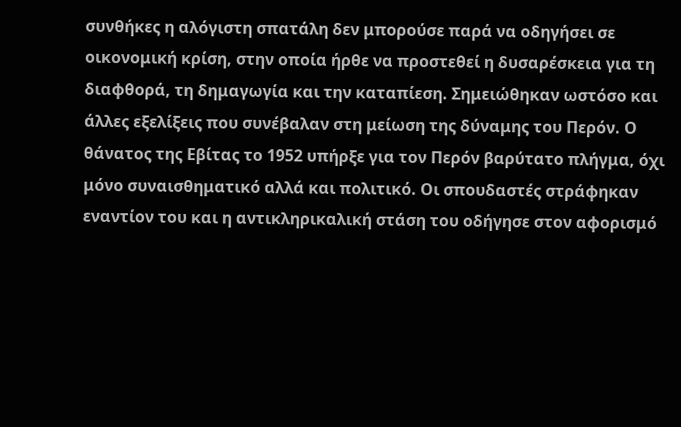συνθήκες η αλόγιστη σπατάλη δεν μπορούσε παρά να οδηγήσει σε οικονομική κρίση, στην οποία ήρθε να προστεθεί η δυσαρέσκεια για τη διαφθορά, τη δημαγωγία και την καταπίεση. Σημειώθηκαν ωστόσο και άλλες εξελίξεις που συνέβαλαν στη μείωση της δύναμης του Περόν. Ο θάνατος της Εβίτας το 1952 υπήρξε για τον Περόν βαρύτατο πλήγμα, όχι μόνο συναισθηματικό αλλά και πολιτικό. Οι σπουδαστές στράφηκαν εναντίον του και η αντικληρικαλική στάση του οδήγησε στον αφορισμό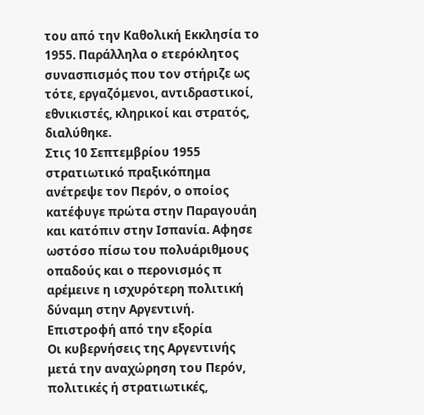του από την Καθολική Εκκλησία το 1955. Παράλληλα ο ετερόκλητος συνασπισμός που τον στήριζε ως τότε, εργαζόμενοι, αντιδραστικοί, εθνικιστές, κληρικοί και στρατός, διαλύθηκε.
Στις 10 Σεπτεμβρίου 1955 στρατιωτικό πραξικόπημα ανέτρεψε τον Περόν, ο οποίος κατέφυγε πρώτα στην Παραγουάη και κατόπιν στην Ισπανία. Αφησε ωστόσο πίσω του πολυάριθμους οπαδούς και ο περονισμός π
αρέμεινε η ισχυρότερη πολιτική δύναμη στην Αργεντινή.
Επιστροφή από την εξορία
Οι κυβερνήσεις της Αργεντινής μετά την αναχώρηση του Περόν, πολιτικές ή στρατιωτικές,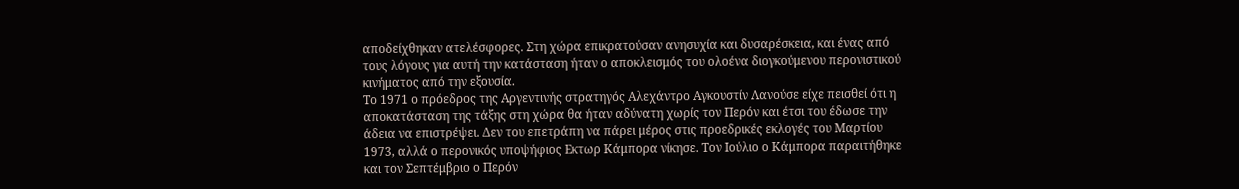αποδείχθηκαν ατελέσφορες. Στη χώρα επικρατούσαν ανησυχία και δυσαρέσκεια, και ένας από τους λόγους για αυτή την κατάσταση ήταν ο αποκλεισμός του ολοένα διογκούμενου περονιστικού κινήματος από την εξουσία.
Το 1971 ο πρόεδρος της Αργεντινής στρατηγός Αλεχάντρο Αγκουστίν Λανούσε είχε πεισθεί ότι η αποκατάσταση της τάξης στη χώρα θα ήταν αδύνατη χωρίς τον Περόν και έτσι του έδωσε την άδεια να επιστρέψει. Δεν του επετράπη να πάρει μέρος στις προεδρικές εκλογές του Μαρτίου 1973, αλλά ο περονικός υποψήφιος Εκτωρ Κάμπορα νίκησε. Τον Ιούλιο ο Κάμπορα παραιτήθηκε και τον Σεπτέμβριο ο Περόν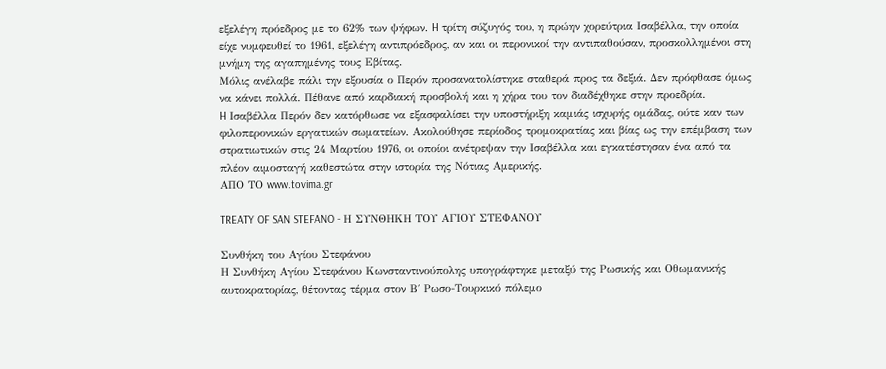εξελέγη πρόεδρος με το 62% των ψήφων. H τρίτη σύζυγός του, η πρώην χορεύτρια Ισαβέλλα, την οποία είχε νυμφευθεί το 1961, εξελέγη αντιπρόεδρος, αν και οι περονικοί την αντιπαθούσαν, προσκολλημένοι στη μνήμη της αγαπημένης τους Εβίτας.
Μόλις ανέλαβε πάλι την εξουσία ο Περόν προσανατολίστηκε σταθερά προς τα δεξιά. Δεν πρόφθασε όμως να κάνει πολλά. Πέθανε από καρδιακή προσβολή και η χήρα του τον διαδέχθηκε στην προεδρία.
H Ισαβέλλα Περόν δεν κατόρθωσε να εξασφαλίσει την υποστήριξη καμιάς ισχυρής ομάδας, ούτε καν των φιλοπερονικών εργατικών σωματείων. Ακολούθησε περίοδος τρομοκρατίας και βίας ως την επέμβαση των στρατιωτικών στις 24 Μαρτίου 1976, οι οποίοι ανέτρεψαν την Ισαβέλλα και εγκατέστησαν ένα από τα πλέον αιμοσταγή καθεστώτα στην ιστορία της Νότιας Αμερικής.
ΑΠΟ ΤΟ www.tovima.gr

TREATY OF SAN STEFANO - Η ΣΥΝΘΗΚΗ ΤΟΥ ΑΓΙΟΥ ΣΤΕΦΑΝΟΥ

Συνθήκη του Αγίου Στεφάνου
Η Συνθήκη Αγίου Στεφάνου Κωνσταντινούπολης υπογράφτηκε μεταξύ της Ρωσικής και Οθωμανικής αυτοκρατορίας, θέτοντας τέρμα στον Β΄ Ρωσο-Τουρκικό πόλεμο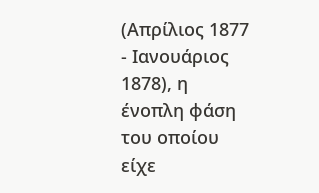(Απρίλιος 1877 - Ιανουάριος 1878), η ένοπλη φάση του οποίου είχε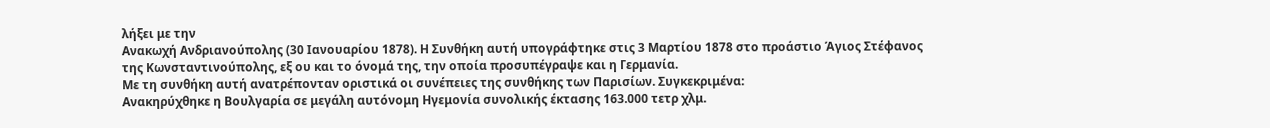λήξει με την
Ανακωχή Ανδριανούπολης (30 Ιανουαρίου 1878). Η Συνθήκη αυτή υπογράφτηκε στις 3 Μαρτίου 1878 στο προάστιο Άγιος Στέφανος της Κωνσταντινούπολης, εξ ου και το όνομά της, την οποία προσυπέγραψε και η Γερμανία.
Με τη συνθήκη αυτή ανατρέπονταν οριστικά οι συνέπειες της συνθήκης των Παρισίων. Συγκεκριμένα:
Ανακηρύχθηκε η Βουλγαρία σε μεγάλη αυτόνομη Ηγεμονία συνολικής έκτασης 163.000 τετρ χλμ.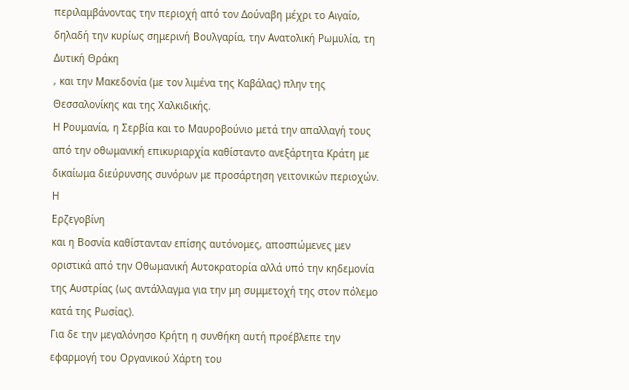περιλαμβάνοντας την περιοχή από τον Δούναβη μέχρι το Αιγαίο, δηλαδή την κυρίως σημερινή Βουλγαρία, την Ανατολική Ρωμυλία, τη
Δυτική Θράκη
, και την Μακεδονία (με τον λιμένα της Καβάλας) πλην της Θεσσαλονίκης και της Χαλκιδικής.
Η Ρουμανία, η Σερβία και το Μαυροβούνιο μετά την απαλλαγή τους από την οθωμανική επικυριαρχία καθίσταντο ανεξάρτητα Κράτη με δικαίωμα διεύρυνσης συνόρων με προσάρτηση γειτονικών περιοχών.
Η
Ερζεγοβίνη
και η Βοσνία καθίστανταν επίσης αυτόνομες, αποσπώμενες μεν οριστικά από την Οθωμανική Αυτοκρατορία αλλά υπό την κηδεμονία της Αυστρίας (ως αντάλλαγμα για την μη συμμετοχή της στον πόλεμο κατά της Ρωσίας).
Για δε την μεγαλόνησο Κρήτη η συνθήκη αυτή προέβλεπε την εφαρμογή του Οργανικού Χάρτη του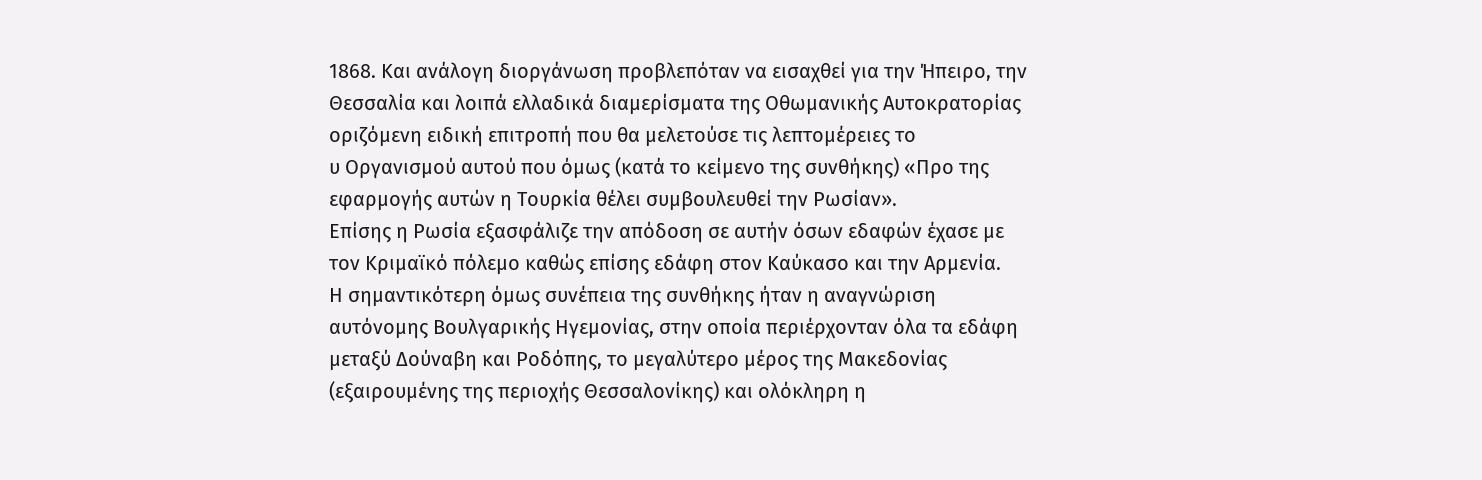1868. Και ανάλογη διοργάνωση προβλεπόταν να εισαχθεί για την Ήπειρο, την Θεσσαλία και λοιπά ελλαδικά διαμερίσματα της Οθωμανικής Αυτοκρατορίας οριζόμενη ειδική επιτροπή που θα μελετούσε τις λεπτομέρειες το
υ Οργανισμού αυτού που όμως (κατά το κείμενο της συνθήκης) «Προ της εφαρμογής αυτών η Τουρκία θέλει συμβουλευθεί την Ρωσίαν».
Επίσης η Ρωσία εξασφάλιζε την απόδοση σε αυτήν όσων εδαφών έχασε με τον Κριμαϊκό πόλεμο καθώς επίσης εδάφη στον Καύκασο και την Αρμενία.
Η σημαντικότερη όμως συνέπεια της συνθήκης ήταν η αναγνώριση αυτόνομης Βουλγαρικής Ηγεμονίας, στην οποία περιέρχονταν όλα τα εδάφη μεταξύ Δούναβη και Ροδόπης, το μεγαλύτερο μέρος της Μακεδονίας (εξαιρουμένης της περιοχής Θεσσαλονίκης) και ολόκληρη η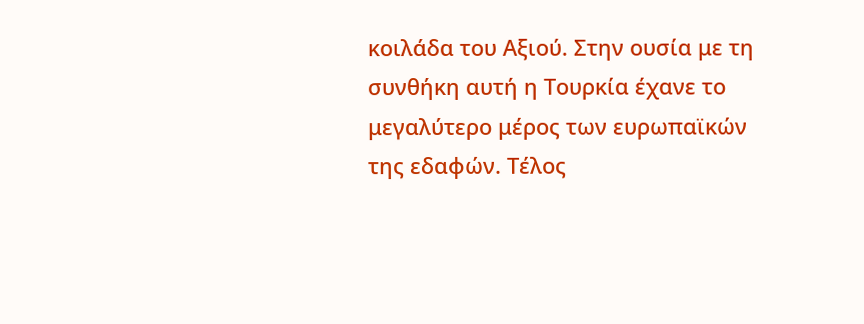κοιλάδα του Αξιού. Στην ουσία με τη συνθήκη αυτή η Τουρκία έχανε το μεγαλύτερο μέρος των ευρωπαϊκών της εδαφών. Τέλος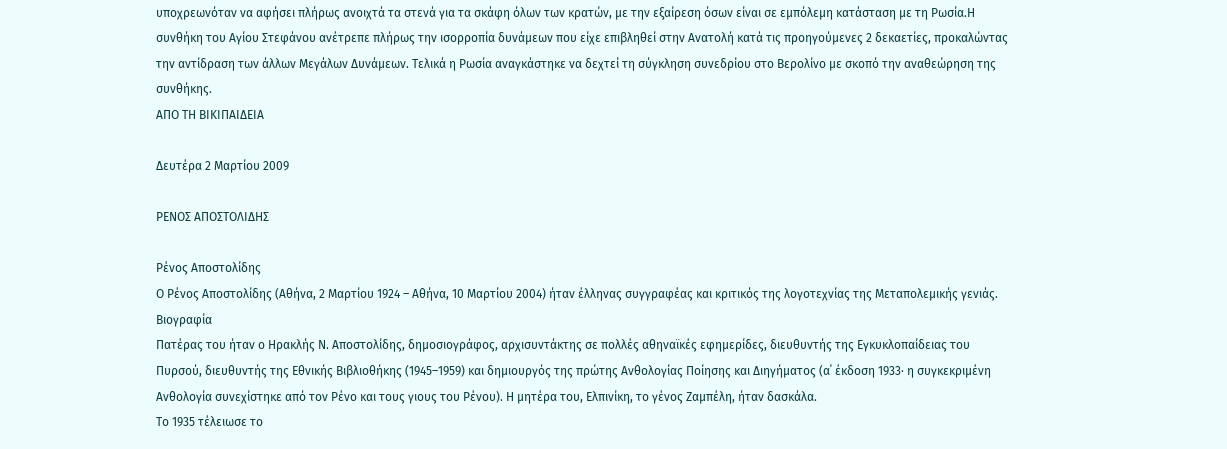υποχρεωνόταν να αφήσει πλήρως ανοιχτά τα στενά για τα σκάφη όλων των κρατών, με την εξαίρεση όσων είναι σε εμπόλεμη κατάσταση με τη Ρωσία.Η συνθήκη του Αγίου Στεφάνου ανέτρεπε πλήρως την ισορροπία δυνάμεων που είχε επιβληθεί στην Ανατολή κατά τις προηγούμενες 2 δεκαετίες, προκαλώντας την αντίδραση των άλλων Μεγάλων Δυνάμεων. Τελικά η Ρωσία αναγκάστηκε να δεχτεί τη σύγκληση συνεδρίου στο Βερολίνο με σκοπό την αναθεώρηση της συνθήκης.
ΑΠΟ ΤΗ ΒΙΚΙΠΑΙΔΕΙΑ

Δευτέρα 2 Μαρτίου 2009

ΡΕΝΟΣ ΑΠΟΣΤΟΛΙΔΗΣ

Ρένος Αποστολίδης
Ο Ρένος Αποστολίδης (Αθήνα, 2 Μαρτίου 1924 – Αθήνα, 10 Μαρτίου 2004) ήταν έλληνας συγγραφέας και κριτικός της λογοτεχνίας της Μεταπολεμικής γενιάς.
Βιογραφία
Πατέρας του ήταν ο Ηρακλής Ν. Αποστολίδης, δημοσιογράφος, αρχισυντάκτης σε πολλές αθηναϊκές εφημερίδες, διευθυντής της Εγκυκλοπαίδειας του Πυρσού, διευθυντής της Εθνικής Βιβλιοθήκης (1945–1959) και δημιουργός της πρώτης Ανθολογίας Ποίησης και Διηγήματος (α΄ έκδοση 1933· η συγκεκριμένη Ανθολογία συνεχίστηκε από τον Ρένο και τους γιους του Ρένου). Η μητέρα του, Ελπινίκη, το γένος Ζαμπέλη, ήταν δασκάλα.
Το 1935 τέλειωσε το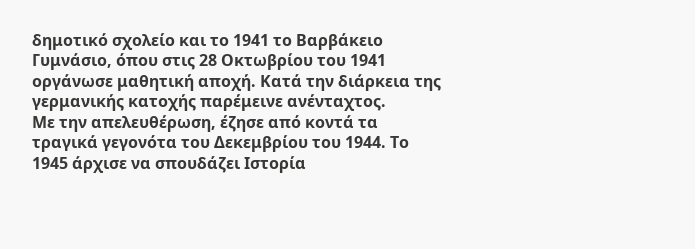δημοτικό σχολείο και το 1941 το Βαρβάκειο Γυμνάσιο, όπου στις 28 Οκτωβρίου του 1941 οργάνωσε μαθητική αποχή. Κατά την διάρκεια της γερμανικής κατοχής παρέμεινε ανένταχτος.
Με την απελευθέρωση, έζησε από κοντά τα τραγικά γεγονότα του Δεκεμβρίου του 1944. Το 1945 άρχισε να σπουδάζει Ιστορία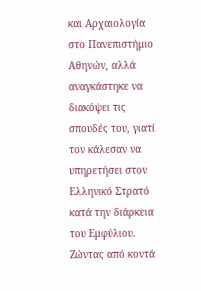και Αρχαιολογία στο Πανεπιστήμιο Αθηνών, αλλά αναγκάστηκε να διακόψει τις σπουδές του, γιατί τον κάλεσαν να υπηρετήσει στον Ελληνικό Στρατό κατά την διάρκεια του Εμφύλιου. Ζώντας από κοντά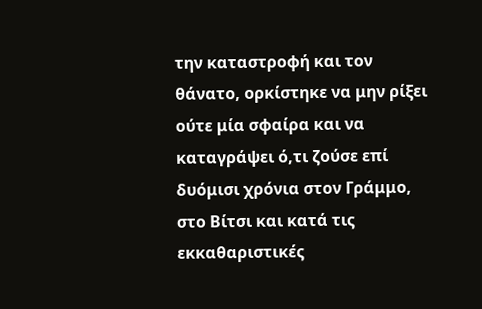την καταστροφή και τον θάνατο, ορκίστηκε να μην ρίξει ούτε μία σφαίρα και να καταγράψει ό,τι ζούσε επί δυόμισι χρόνια στον Γράμμο, στο Βίτσι και κατά τις εκκαθαριστικές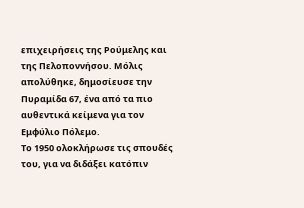επιχειρήσεις της Ρούμελης και της Πελοποννήσου. Μόλις απολύθηκε, δημοσίευσε την Πυραμίδα 67, ένα από τα πιο αυθεντικά κείμενα για τον Εμφύλιο Πόλεμο.
Το 1950 ολοκλήρωσε τις σπουδές του, για να διδάξει κατόπιν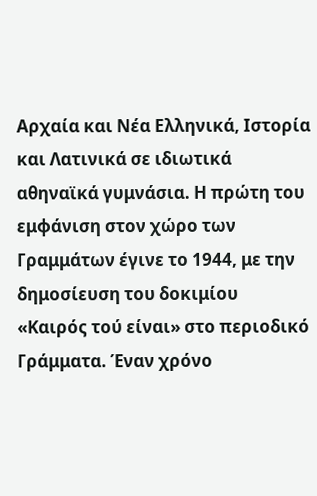Αρχαία και Νέα Ελληνικά, Ιστορία και Λατινικά σε ιδιωτικά αθηναϊκά γυμνάσια. Η πρώτη του εμφάνιση στον χώρο των Γραμμάτων έγινε το 1944, με την δημοσίευση του δοκιμίου «Καιρός τού είναι» στο περιοδικό Γράμματα. Έναν χρόνο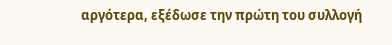αργότερα, εξέδωσε την πρώτη του συλλογή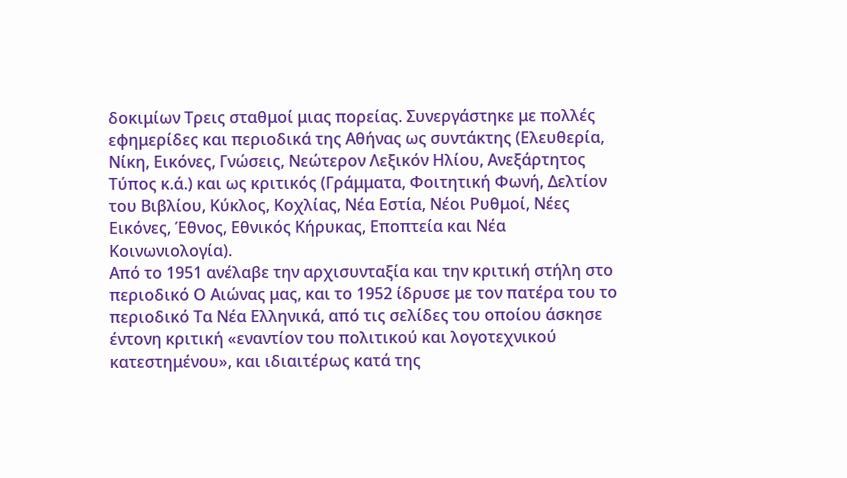δοκιμίων Τρεις σταθμοί μιας πορείας. Συνεργάστηκε με πολλές εφημερίδες και περιοδικά της Αθήνας ως συντάκτης (Ελευθερία, Νίκη, Εικόνες, Γνώσεις, Νεώτερον Λεξικόν Ηλίου, Ανεξάρτητος Τύπος κ.ά.) και ως κριτικός (Γράμματα, Φοιτητική Φωνή, Δελτίον του Βιβλίου, Κύκλος, Κοχλίας, Νέα Εστία, Νέοι Ρυθμοί, Νέες Εικόνες, Έθνος, Εθνικός Κήρυκας, Εποπτεία και Νέα Κοινωνιολογία).
Από το 1951 ανέλαβε την αρχισυνταξία και την κριτική στήλη στο περιοδικό Ο Αιώνας μας, και το 1952 ίδρυσε με τον πατέρα του το περιοδικό Τα Νέα Ελληνικά, από τις σελίδες του οποίου άσκησε έντονη κριτική «εναντίον του πολιτικού και λογοτεχνικού κατεστημένου», και ιδιαιτέρως κατά της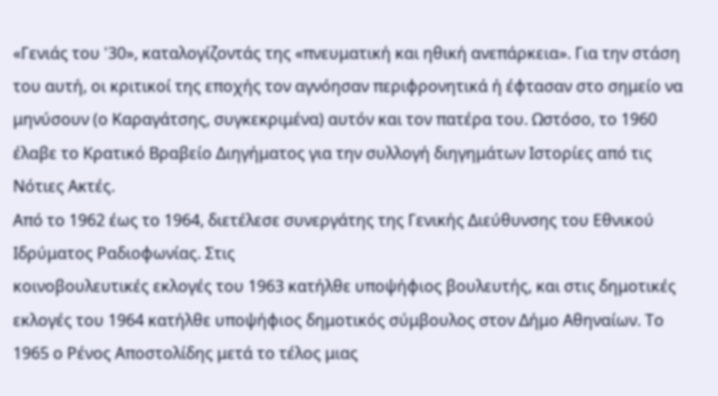«Γενιάς του '30», καταλογίζοντάς της «πνευματική και ηθική ανεπάρκεια». Για την στάση του αυτή, οι κριτικοί της εποχής τον αγνόησαν περιφρονητικά ή έφτασαν στο σημείο να μηνύσουν (ο Καραγάτσης, συγκεκριμένα) αυτόν και τον πατέρα του. Ωστόσο, το 1960 έλαβε το Κρατικό Βραβείο Διηγήματος για την συλλογή διηγημάτων Ιστορίες από τις Νότιες Ακτές.
Από το 1962 έως το 1964, διετέλεσε συνεργάτης της Γενικής Διεύθυνσης του Εθνικού Ιδρύματος Ραδιοφωνίας. Στις
κοινοβουλευτικές εκλογές του 1963 κατήλθε υποψήφιος βουλευτής, και στις δημοτικές εκλογές του 1964 κατήλθε υποψήφιος δημοτικός σύμβουλος στον Δήμο Αθηναίων. Το 1965 ο Ρένος Αποστολίδης μετά το τέλος μιας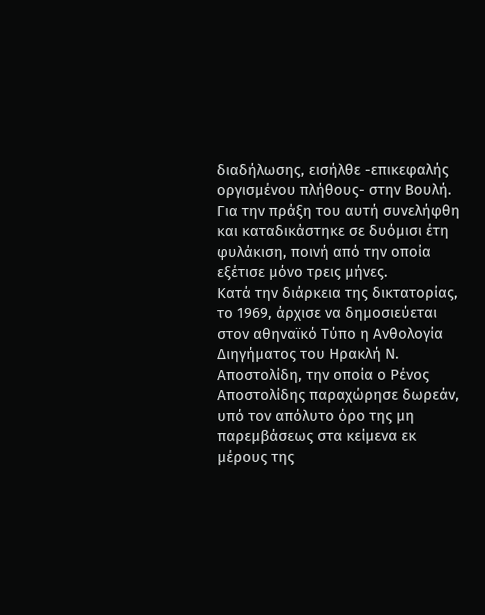διαδήλωσης, εισήλθε -επικεφαλής οργισμένου πλήθους- στην Βουλή. Για την πράξη του αυτή συνελήφθη και καταδικάστηκε σε δυόμισι έτη φυλάκιση, ποινή από την οποία εξέτισε μόνο τρεις μήνες.
Κατά την διάρκεια της δικτατορίας, το 1969, άρχισε να δημοσιεύεται στον αθηναϊκό Τύπο η Ανθολογία Διηγήματος του Ηρακλή Ν. Αποστολίδη, την οποία ο Ρένος Αποστολίδης παραχώρησε δωρεάν, υπό τον απόλυτο όρο της μη παρεμβάσεως στα κείμενα εκ μέρους της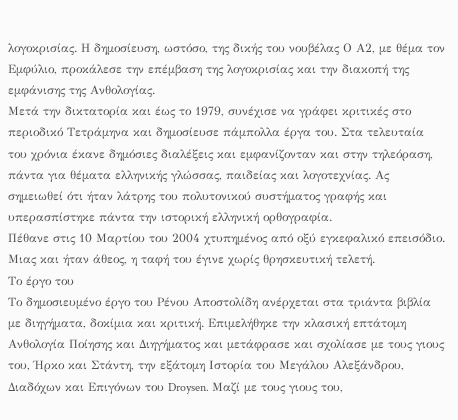λογοκρισίας. Η δημοσίευση, ωστόσο, της δικής του νουβέλας Ο Α2, με θέμα τον Εμφύλιο, προκάλεσε την επέμβαση της λογοκρισίας και την διακοπή της εμφάνισης της Ανθολογίας.
Μετά την δικτατορία και έως το 1979, συνέχισε να γράφει κριτικές στο περιοδικό Τετράμηνα και δημοσίευσε πάμπολλα έργα του. Στα τελευταία του χρόνια έκανε δημόσιες διαλέξεις και εμφανίζονταν και στην τηλεόραση, πάντα για θέματα ελληνικής γλώσσας, παιδείας και λογοτεχνίας. Ας σημειωθεί ότι ήταν λάτρης του πολυτονικού συστήματος γραφής και υπερασπίστηκε πάντα την ιστορική ελληνική ορθογραφία.
Πέθανε στις 10 Μαρτίου του 2004 χτυπημένος από οξύ εγκεφαλικό επεισόδιο. Μιας και ήταν άθεος, η ταφή του έγινε χωρίς θρησκευτική τελετή.
Το έργο του
Το δημοσιευμένο έργο του Ρένου Αποστολίδη ανέρχεται στα τριάντα βιβλία με διηγήματα, δοκίμια και κριτική. Επιμελήθηκε την κλασική επτάτομη Ανθολογία Ποίησης και Διηγήματος και μετάφρασε και σχολίασε με τους γιους του, Ήρκο και Στάντη, την εξάτομη Ιστορία του Μεγάλου Αλεξάνδρου, Διαδόχων και Επιγόνων του Droysen. Μαζί με τους γιους του,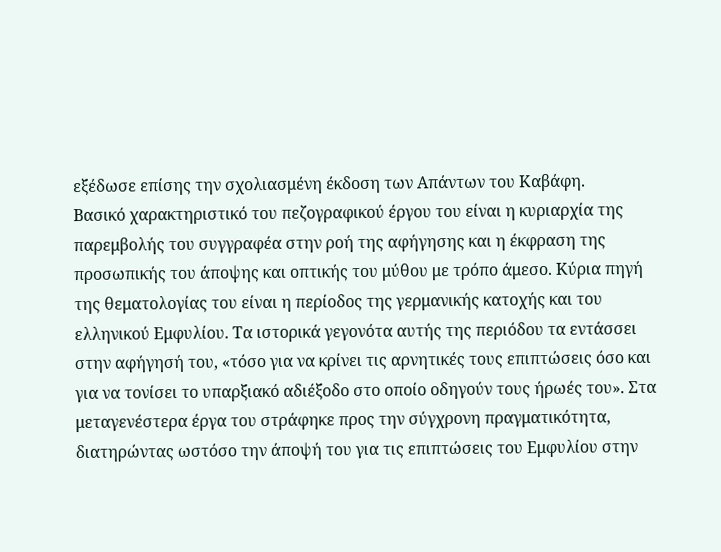εξέδωσε επίσης την σχολιασμένη έκδοση των Απάντων του Καβάφη.
Βασικό χαρακτηριστικό του πεζογραφικού έργου του είναι η κυριαρχία της παρεμβολής του συγγραφέα στην ροή της αφήγησης και η έκφραση της προσωπικής του άποψης και οπτικής του μύθου με τρόπο άμεσο. Κύρια πηγή της θεματολογίας του είναι η περίοδος της γερμανικής κατοχής και του ελληνικού Εμφυλίου. Τα ιστορικά γεγονότα αυτής της περιόδου τα εντάσσει στην αφήγησή του, «τόσο για να κρίνει τις αρνητικές τους επιπτώσεις όσο και για να τονίσει το υπαρξιακό αδιέξοδο στο οποίο οδηγούν τους ήρωές του». Στα μεταγενέστερα έργα του στράφηκε προς την σύγχρονη πραγματικότητα, διατηρώντας ωστόσο την άποψή του για τις επιπτώσεις του Εμφυλίου στην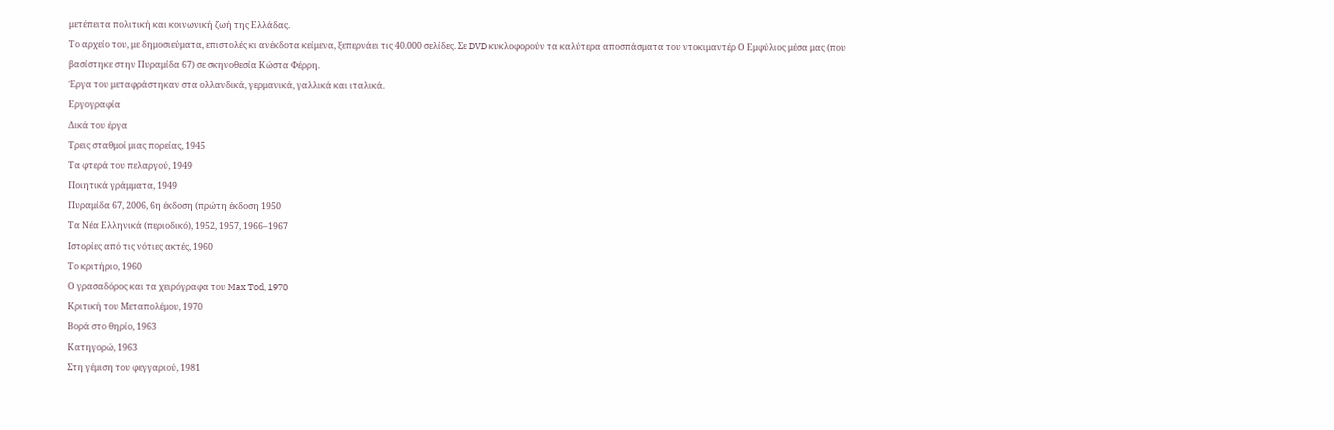μετέπειτα πολιτική και κοινωνική ζωή της Ελλάδας.
Το αρχείο του, με δημοσιεύματα, επιστολές κι ανέκδοτα κείμενα, ξεπερνάει τις 40.000 σελίδες. Σε DVD κυκλοφορούν τα καλύτερα αποσπάσματα του ντοκιμαντέρ Ο Εμφύλιος μέσα μας (που βασίστηκε στην Πυραμίδα 67) σε σκηνοθεσία Κώστα Φέρρη.
Έργα του μεταφράστηκαν στα ολλανδικά, γερμανικά, γαλλικά και ιταλικά.
Εργογραφία
Δικά του έργα
Τρεις σταθμοί μιας πορείας, 1945
Τα φτερά του πελαργού, 1949
Ποιητικά γράμματα, 1949
Πυραμίδα 67, 2006, 6η έκδοση (πρώτη έκδοση 1950
Τα Νέα Ελληνικά (περιοδικό), 1952, 1957, 1966–1967
Ιστορίες από τις νότιες ακτές, 1960
Το κριτήριο, 1960
Ο γρασαδόρος και τα χειρόγραφα του Max Tod, 1970
Κριτική του Μεταπολέμου, 1970
Βορά στο θηρίο, 1963
Κατηγορώ, 1963
Στη γέμιση του φεγγαριού, 1981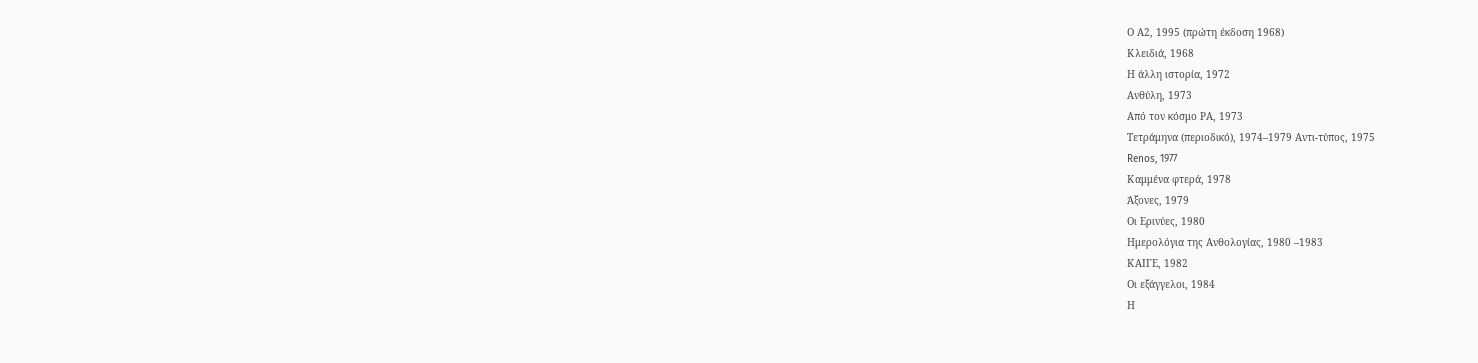Ο Α2, 1995 (πρώτη έκδοση 1968)
Κλειδιά, 1968
Η άλλη ιστορία, 1972
Ανθύλη, 1973
Από τον κόσμο ΡΑ, 1973
Τετράμηνα (περιοδικό), 1974–1979 Αντι-τύπος, 1975
Renos, 1977
Καμμένα φτερά, 1978
Άξονες, 1979
Οι Ερινύες, 1980
Ημερολόγια της Ανθολογίας, 1980 –1983
ΚΑΙΓΕ, 1982
Οι εξάγγελοι, 1984
Η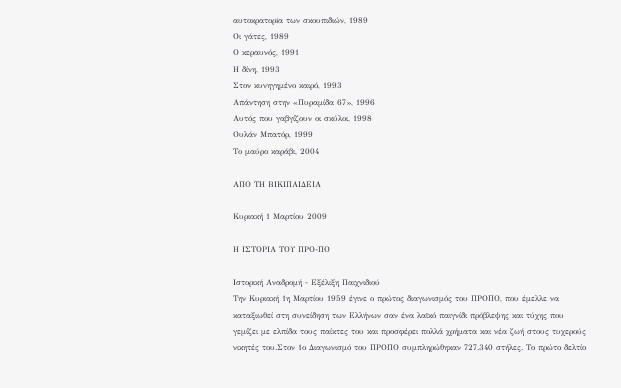αυτοκρατορiα των σκουπιδιών, 1989
Οι γάτες, 1989
Ο κεραυνός, 1991
Η δίνη, 1993
Στον κυνηγημένο καιρό, 1993
Απάντηση στην «Πυραμίδα 67», 1996
Αυτός που γαβγίζουν οι σκύλοι, 1998
Ουλάν Μπατόρ, 1999
Το μαύρο καράβι, 2004

ΑΠΟ ΤΗ ΒΙΚΙΠΑΙΔΕΙΑ

Κυριακή 1 Μαρτίου 2009

Η ΙΣΤΟΡΙΑ ΤΟΥ ΠΡΟ-ΠΟ

Ιστορική Αναδρομή - Εξέλιξη Παιχνιδιού
Την Κυριακή 1η Μαρτίου 1959 έγινε ο πρώτος διαγωνισμός του ΠΡΟΠΟ, που έμελλε να καταξιωθεί στη συνείδηση των Ελλήνων σαν ένα λαϊκό παιγνίδι πρόβλεψης και τύχης που γεμίζει με ελπίδα τους παίκτες του και προσφέρει πολλά χρήματα και νέα ζωή στους τυχερούς νικητές του.Στον 1ο Διαγωνισμό του ΠΡΟΠΟ συμπληρώθηκαν 727.340 στήλες. Το πρώτο δελτίο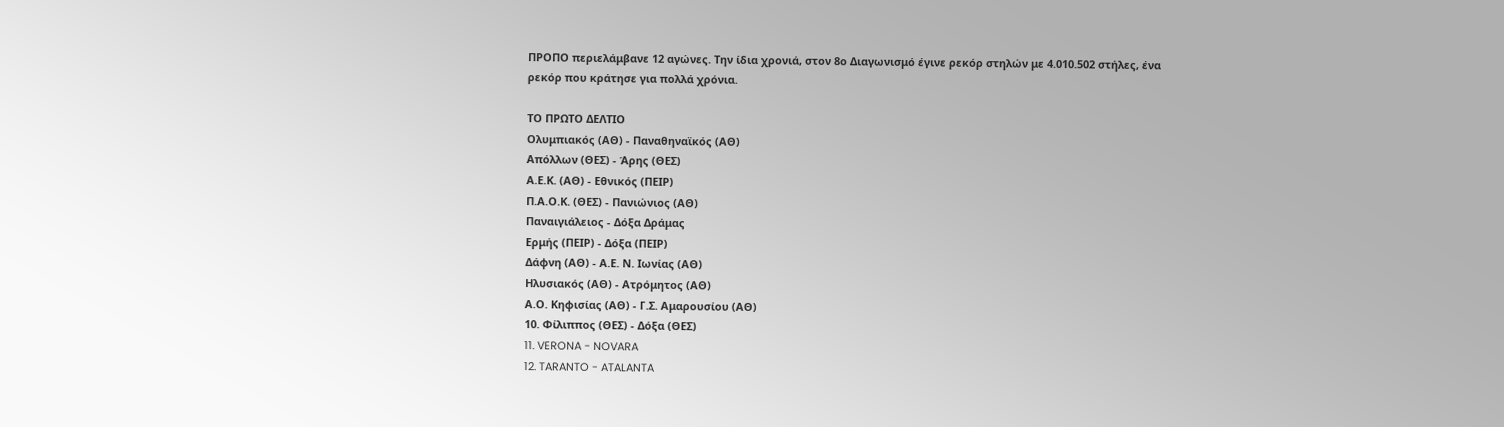ΠΡΟΠΟ περιελάμβανε 12 αγώνες. Την ίδια χρονιά, στον 8ο Διαγωνισμό έγινε ρεκόρ στηλών με 4.010.502 στήλες, ένα ρεκόρ που κράτησε για πολλά χρόνια.

ΤΟ ΠΡΩΤΟ ΔΕΛΤΙΟ
Ολυμπιακός (ΑΘ) - Παναθηναϊκός (ΑΘ)
Απόλλων (ΘΕΣ) - Άρης (ΘΕΣ)
Α.Ε.Κ. (ΑΘ) - Εθνικός (ΠΕΙΡ)
Π.Α.Ο.Κ. (ΘΕΣ) - Πανιώνιος (ΑΘ)
Παναιγιάλειος - Δόξα Δράμας
Ερμής (ΠΕΙΡ) - Δόξα (ΠΕΙΡ)
Δάφνη (ΑΘ) - Α.Ε. Ν. Ιωνίας (ΑΘ)
Ηλυσιακός (ΑΘ) - Ατρόμητος (ΑΘ)
Α.Ο. Κηφισίας (ΑΘ) - Γ.Σ. Αμαρουσίου (ΑΘ)
10. Φίλιππος (ΘΕΣ) - Δόξα (ΘΕΣ)
11. VERONA - NOVARA
12. TARANTO - ATALANTA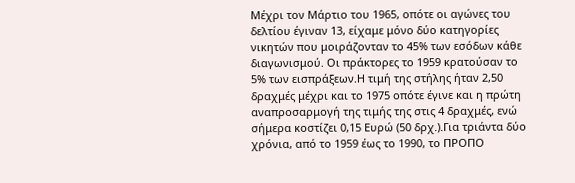Μέχρι τον Μάρτιο του 1965, οπότε οι αγώνες του δελτίου έγιναν 13, είχαμε μόνο δύο κατηγορίες νικητών που μοιράζονταν το 45% των εσόδων κάθε διαγωνισμού. Οι πράκτορες το 1959 κρατούσαν το 5% των εισπράξεων.Η τιμή της στήλης ήταν 2,50 δραχμές μέχρι και το 1975 οπότε έγινε και η πρώτη αναπροσαρμογή της τιμής της στις 4 δραχμές, ενώ σήμερα κοστίζει 0,15 Ευρώ (50 δρχ.).Για τριάντα δύο χρόνια, από το 1959 έως το 1990, το ΠΡΟΠΟ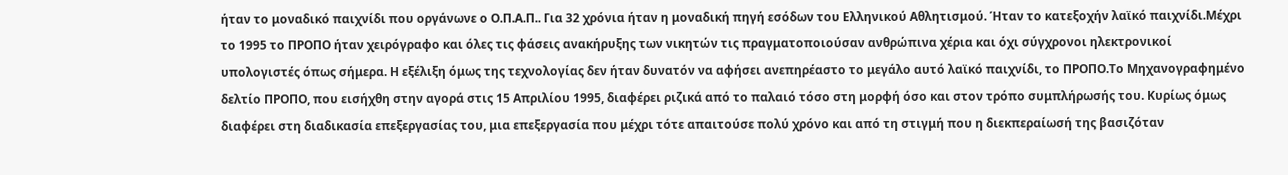ήταν το μοναδικό παιχνίδι που οργάνωνε ο Ο.Π.Α.Π.. Για 32 χρόνια ήταν η μοναδική πηγή εσόδων του Ελληνικού Αθλητισμού. Ήταν το κατεξοχήν λαϊκό παιχνίδι.Μέχρι το 1995 το ΠΡΟΠΟ ήταν χειρόγραφο και όλες τις φάσεις ανακήρυξης των νικητών τις πραγματοποιούσαν ανθρώπινα χέρια και όχι σύγχρονοι ηλεκτρονικοί υπολογιστές όπως σήμερα. Η εξέλιξη όμως της τεχνολογίας δεν ήταν δυνατόν να αφήσει ανεπηρέαστο το μεγάλο αυτό λαϊκό παιχνίδι, το ΠΡΟΠΟ.Το Μηχανογραφημένο δελτίο ΠΡΟΠΟ, που εισήχθη στην αγορά στις 15 Απριλίου 1995, διαφέρει ριζικά από το παλαιό τόσο στη μορφή όσο και στον τρόπο συμπλήρωσής του. Κυρίως όμως διαφέρει στη διαδικασία επεξεργασίας του, μια επεξεργασία που μέχρι τότε απαιτούσε πολύ χρόνο και από τη στιγμή που η διεκπεραίωσή της βασιζόταν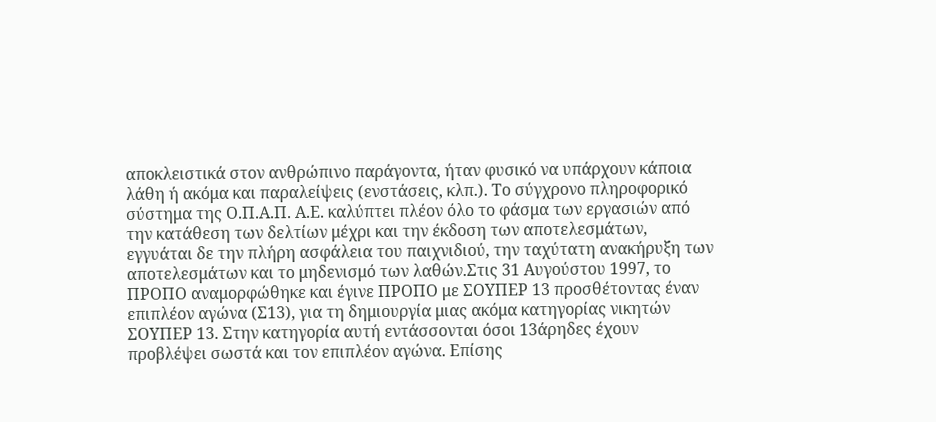αποκλειστικά στον ανθρώπινο παράγοντα, ήταν φυσικό να υπάρχουν κάποια λάθη ή ακόμα και παραλείψεις (ενστάσεις, κλπ.). Το σύγχρονο πληροφορικό σύστημα της Ο.Π.Α.Π. Α.Ε. καλύπτει πλέον όλο το φάσμα των εργασιών από την κατάθεση των δελτίων μέχρι και την έκδοση των αποτελεσμάτων, εγγυάται δε την πλήρη ασφάλεια του παιχνιδιού, την ταχύτατη ανακήρυξη των αποτελεσμάτων και το μηδενισμό των λαθών.Στις 31 Αυγούστου 1997, το ΠΡΟΠΟ αναμορφώθηκε και έγινε ΠΡΟΠΟ με ΣΟΥΠΕΡ 13 προσθέτοντας έναν επιπλέον αγώνα (Σ13), για τη δημιουργία μιας ακόμα κατηγορίας νικητών ΣΟΥΠΕΡ 13. Στην κατηγορία αυτή εντάσσονται όσοι 13άρηδες έχουν προβλέψει σωστά και τον επιπλέον αγώνα. Επίσης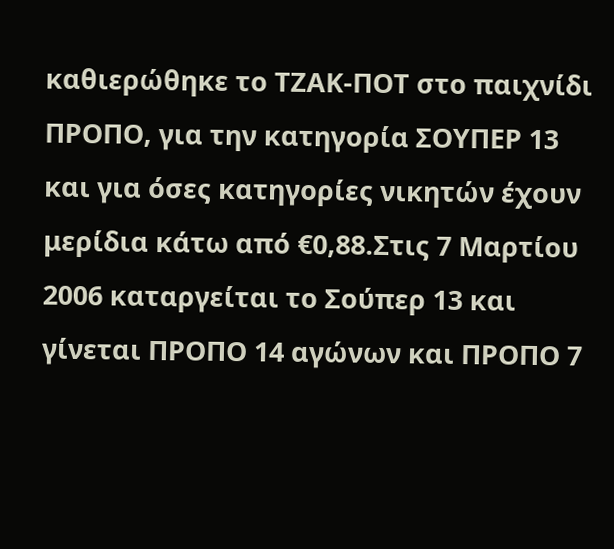καθιερώθηκε το ΤΖΑΚ-ΠΟΤ στο παιχνίδι ΠΡΟΠΟ, για την κατηγορία ΣΟΥΠΕΡ 13 και για όσες κατηγορίες νικητών έχουν μερίδια κάτω από €0,88.Στις 7 Μαρτίου 2006 καταργείται το Σούπερ 13 και γίνεται ΠΡΟΠΟ 14 αγώνων και ΠΡΟΠΟ 7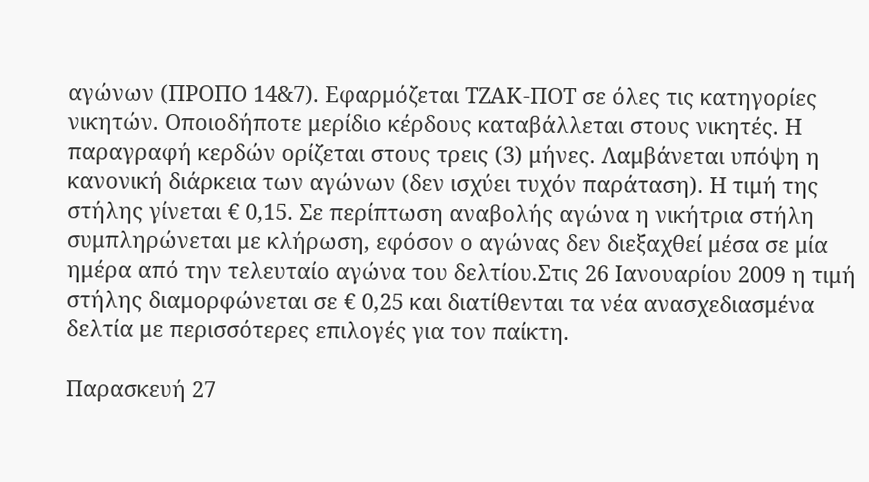αγώνων (ΠΡΟΠΟ 14&7). Εφαρμόζεται ΤΖΑΚ-ΠΟΤ σε όλες τις κατηγορίες νικητών. Οποιοδήποτε μερίδιο κέρδους καταβάλλεται στους νικητές. Η παραγραφή κερδών ορίζεται στους τρεις (3) μήνες. Λαμβάνεται υπόψη η κανονική διάρκεια των αγώνων (δεν ισχύει τυχόν παράταση). Η τιμή της στήλης γίνεται € 0,15. Σε περίπτωση αναβολής αγώνα η νικήτρια στήλη συμπληρώνεται με κλήρωση, εφόσον ο αγώνας δεν διεξαχθεί μέσα σε μία ημέρα από την τελευταίο αγώνα του δελτίου.Στις 26 Ιανουαρίου 2009 η τιμή στήλης διαμορφώνεται σε € 0,25 και διατίθενται τα νέα ανασχεδιασμένα δελτία με περισσότερες επιλογές για τον παίκτη.

Παρασκευή 27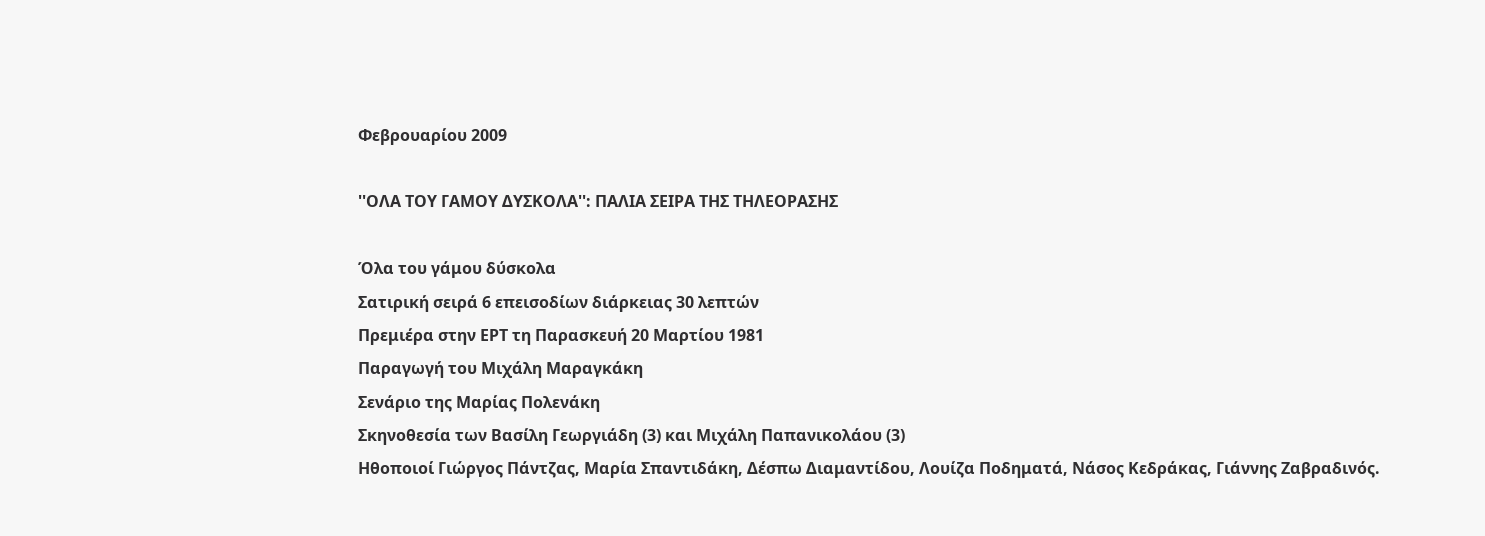Φεβρουαρίου 2009

''ΟΛΑ ΤΟΥ ΓΑΜΟΥ ΔΥΣΚΟΛΑ'': ΠΑΛΙΑ ΣΕΙΡΑ ΤΗΣ ΤΗΛΕΟΡΑΣΗΣ

Όλα του γάμου δύσκολα
Σατιρική σειρά 6 επεισοδίων διάρκειας 30 λεπτών
Πρεμιέρα στην ΕΡΤ τη Παρασκευή 20 Μαρτίου 1981
Παραγωγή του Μιχάλη Μαραγκάκη
Σενάριο της Μαρίας Πολενάκη
Σκηνοθεσία των Βασίλη Γεωργιάδη (3) και Μιχάλη Παπανικολάου (3)
Ηθοποιοί Γιώργος Πάντζας, Μαρία Σπαντιδάκη, Δέσπω Διαμαντίδου, Λουίζα Ποδηματά, Νάσος Κεδράκας, Γιάννης Ζαβραδινός.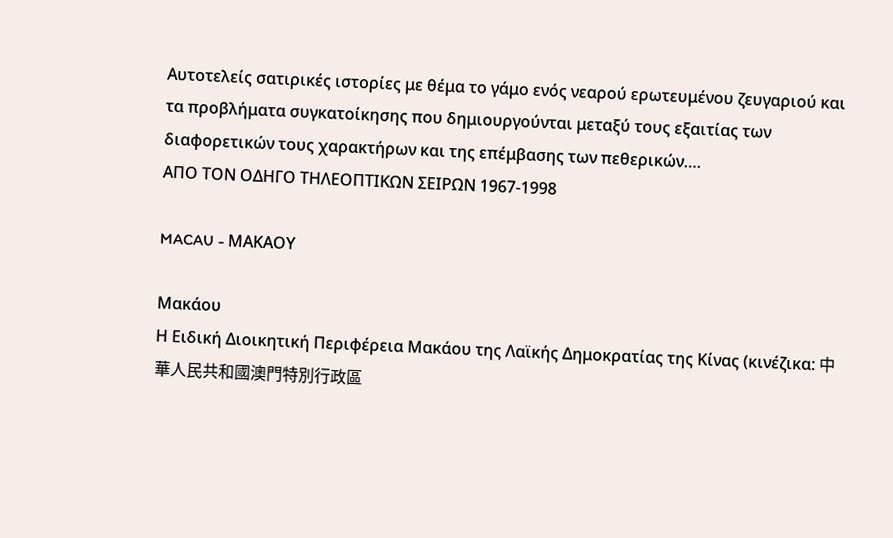Αυτοτελείς σατιρικές ιστορίες με θέμα το γάμο ενός νεαρού ερωτευμένου ζευγαριού και τα προβλήματα συγκατοίκησης που δημιουργούνται μεταξύ τους εξαιτίας των διαφορετικών τους χαρακτήρων και της επέμβασης των πεθερικών….
ΑΠΟ ΤΟΝ ΟΔΗΓΟ ΤΗΛΕΟΠΤΙΚΩΝ ΣΕΙΡΩΝ 1967-1998

MACAU - ΜΑΚΑΟΥ

Μακάου
Η Ειδική Διοικητική Περιφέρεια Μακάου της Λαϊκής Δημοκρατίας της Κίνας (κινέζικα: 中華人民共和國澳門特別行政區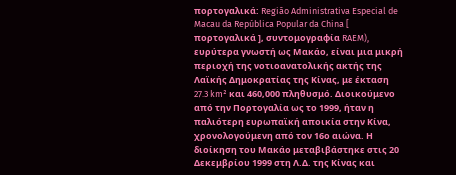πορτογαλικά: Região Administrativa Especial de Macau da República Popular da China [ πορτογαλικά ], συντομογραφία RAEM), ευρύτερα γνωστή ως Μακάο, είναι μια μικρή περιοχή της νοτιοανατολικής ακτής της Λαϊκής Δημοκρατίας της Κίνας, με έκταση 27.3 km² και 460,000 πληθυσμό. Διοικούμενο από την Πορτογαλία ως το 1999, ήταν η παλιότερη ευρωπαϊκή αποικία στην Κίνα, χρονολογούμενη από τον 16ο αιώνα. Η διοίκηση του Μακάο μεταβιβάστηκε στις 20 Δεκεμβρίου 1999 στη Λ.Δ. της Κίνας και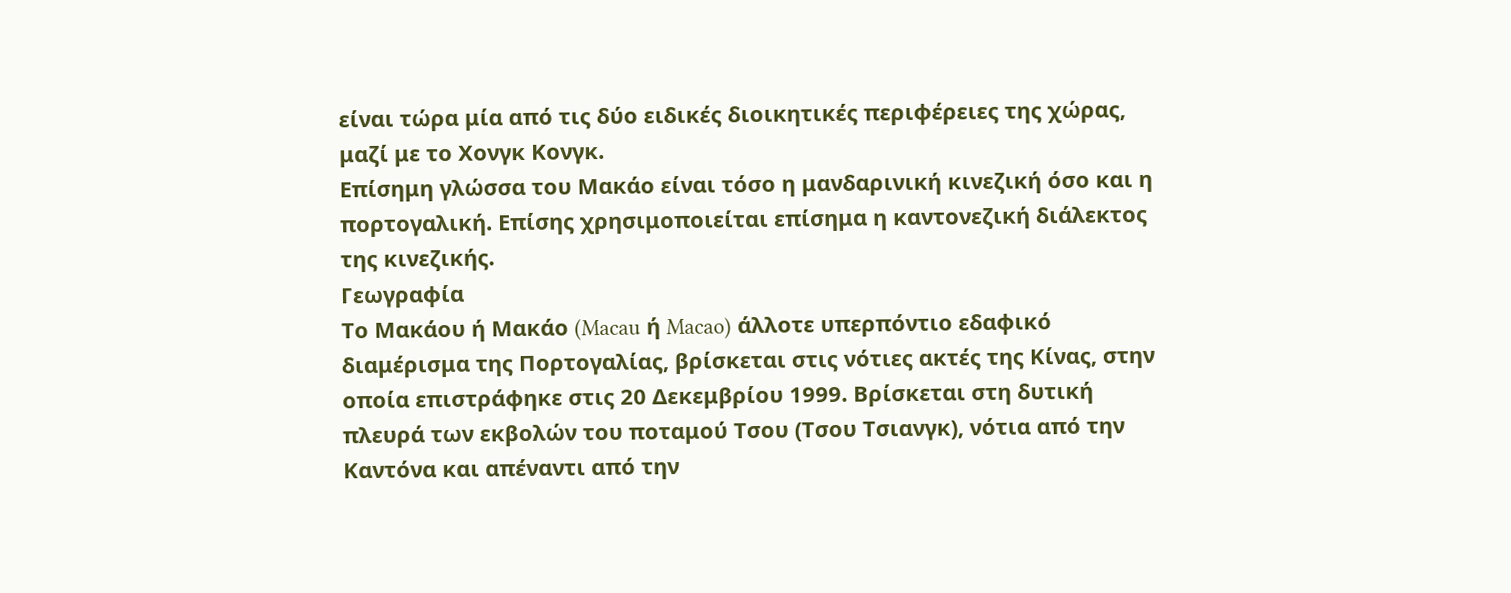είναι τώρα μία από τις δύο ειδικές διοικητικές περιφέρειες της χώρας, μαζί με το Χονγκ Κονγκ.
Επίσημη γλώσσα του Μακάο είναι τόσο η μανδαρινική κινεζική όσο και η πορτογαλική. Επίσης χρησιμοποιείται επίσημα η καντονεζική διάλεκτος της κινεζικής.
Γεωγραφία
Το Μακάου ή Μακάο (Macau ή Macao) άλλοτε υπερπόντιο εδαφικό διαμέρισμα της Πορτογαλίας, βρίσκεται στις νότιες ακτές της Κίνας, στην οποία επιστράφηκε στις 20 Δεκεμβρίου 1999. Βρίσκεται στη δυτική πλευρά των εκβολών του ποταμού Τσου (Τσου Τσιανγκ), νότια από την Καντόνα και απέναντι από την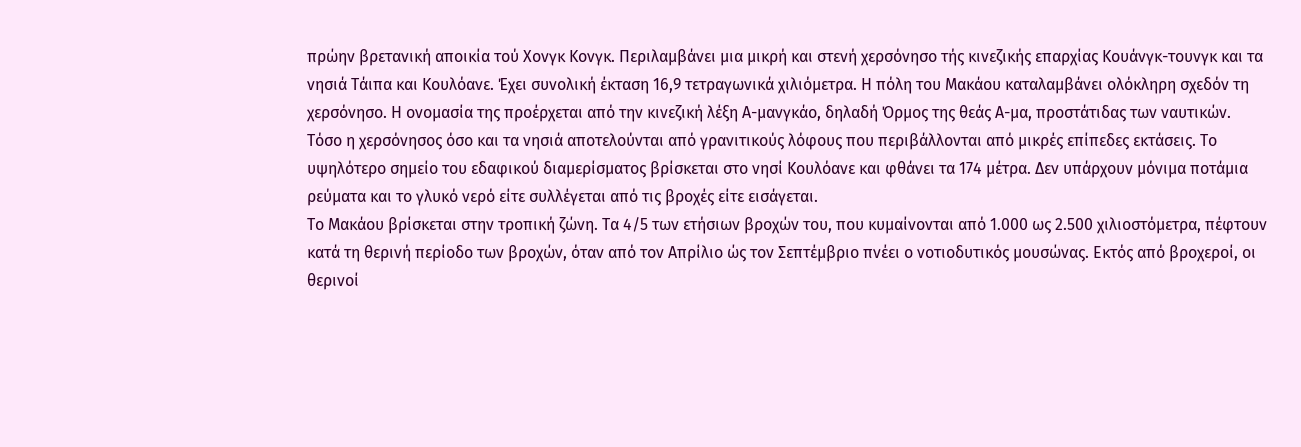πρώην βρετανική αποικία τού Χονγκ Κονγκ. Περιλαμβάνει μια μικρή και στενή χερσόνησο τής κινεζικής επαρχίας Κουάνγκ-τουνγκ και τα νησιά Τάιπα και Κουλόανε. Έχει συνολική έκταση 16,9 τετραγωνικά χιλιόμετρα. Η πόλη του Μακάου καταλαμβάνει ολόκληρη σχεδόν τη χερσόνησο. Η ονομασία της προέρχεται από την κινεζική λέξη Α-μανγκάο, δηλαδή Όρμος της θεάς Α-μα, προστάτιδας των ναυτικών.
Τόσο η χερσόνησος όσο και τα νησιά αποτελούνται από γρανιτικούς λόφους που περιβάλλονται από μικρές επίπεδες εκτάσεις. Το υψηλότερο σημείο του εδαφικού διαμερίσματος βρίσκεται στο νησί Κουλόανε και φθάνει τα 174 μέτρα. Δεν υπάρχουν μόνιμα ποτάμια ρεύματα και το γλυκό νερό είτε συλλέγεται από τις βροχές είτε εισάγεται.
Το Μακάου βρίσκεται στην τροπική ζώνη. Τα 4/5 των ετήσιων βροχών του, που κυμαίνονται από 1.000 ως 2.500 χιλιοστόμετρα, πέφτουν κατά τη θερινή περίοδο των βροχών, όταν από τον Απρίλιο ώς τον Σεπτέμβριο πνέει ο νοτιοδυτικός μουσώνας. Εκτός από βροχεροί, οι θερινοί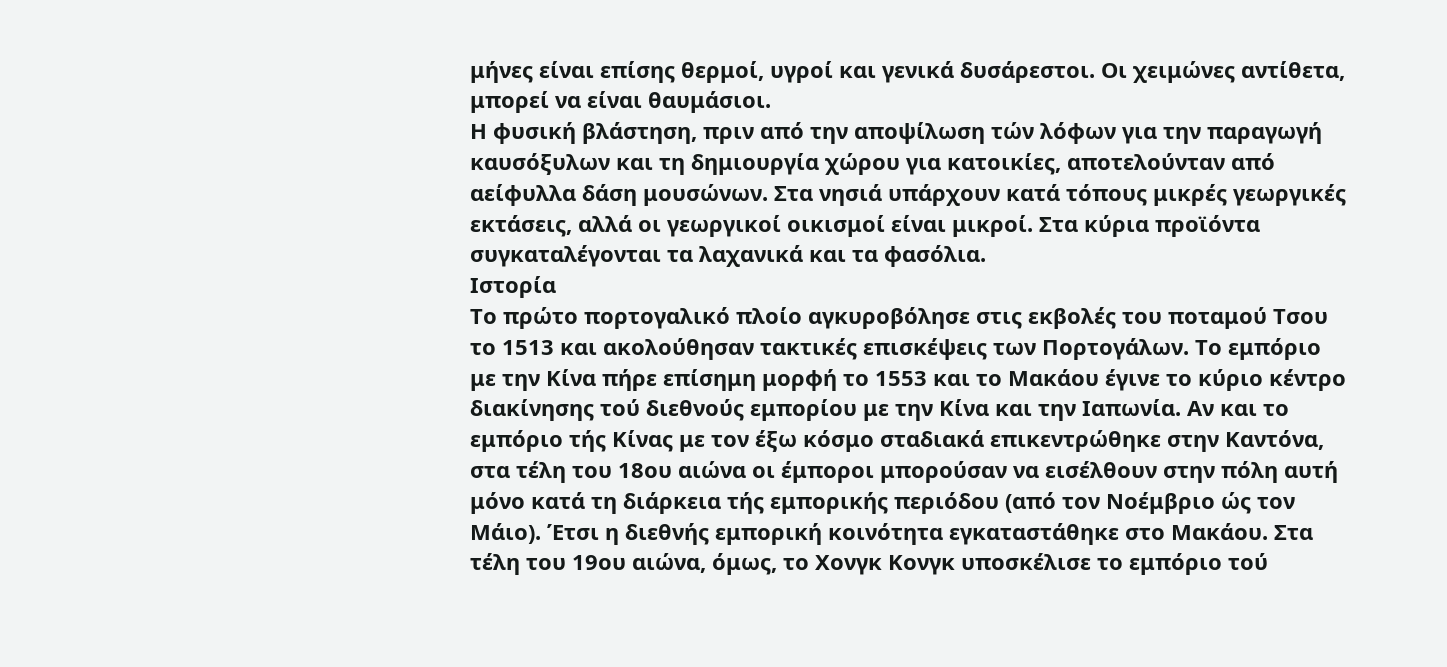μήνες είναι επίσης θερμοί, υγροί και γενικά δυσάρεστοι. Οι χειμώνες αντίθετα, μπορεί να είναι θαυμάσιοι.
Η φυσική βλάστηση, πριν από την αποψίλωση τών λόφων για την παραγωγή καυσόξυλων και τη δημιουργία χώρου για κατοικίες, αποτελούνταν από αείφυλλα δάση μουσώνων. Στα νησιά υπάρχουν κατά τόπους μικρές γεωργικές εκτάσεις, αλλά οι γεωργικοί οικισμοί είναι μικροί. Στα κύρια προϊόντα συγκαταλέγονται τα λαχανικά και τα φασόλια.
Ιστορία
Το πρώτο πορτογαλικό πλοίο αγκυροβόλησε στις εκβολές του ποταμού Τσου το 1513 και ακολούθησαν τακτικές επισκέψεις των Πορτογάλων. Το εμπόριο με την Κίνα πήρε επίσημη μορφή το 1553 και το Μακάου έγινε το κύριο κέντρο διακίνησης τού διεθνούς εμπορίου με την Κίνα και την Ιαπωνία. Αν και το εμπόριο τής Κίνας με τον έξω κόσμο σταδιακά επικεντρώθηκε στην Καντόνα, στα τέλη του 18ου αιώνα οι έμποροι μπορούσαν να εισέλθουν στην πόλη αυτή μόνο κατά τη διάρκεια τής εμπορικής περιόδου (από τον Νοέμβριο ώς τον Μάιο). Έτσι η διεθνής εμπορική κοινότητα εγκαταστάθηκε στο Μακάου. Στα τέλη του 19ου αιώνα, όμως, το Χονγκ Κονγκ υποσκέλισε το εμπόριο τού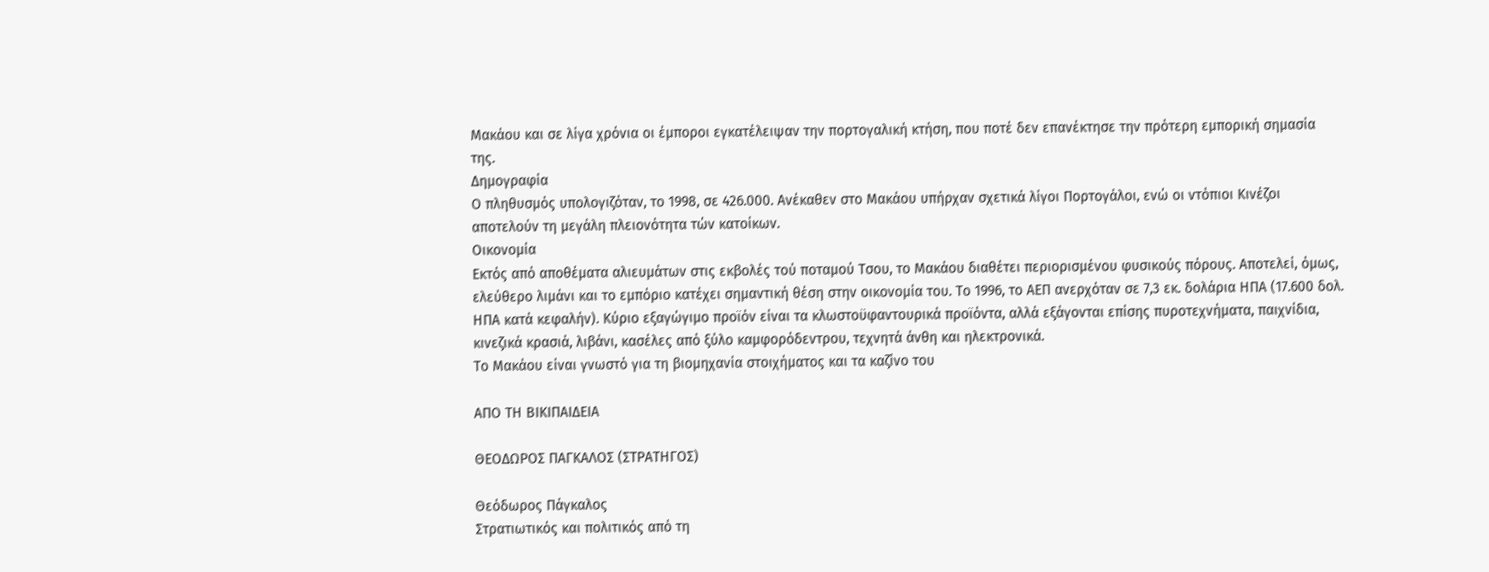Μακάου και σε λίγα χρόνια οι έμποροι εγκατέλειψαν την πορτογαλική κτήση, που ποτέ δεν επανέκτησε την πρότερη εμπορική σημασία της.
Δημογραφία
Ο πληθυσμός υπολογιζόταν, το 1998, σε 426.000. Ανέκαθεν στο Μακάου υπήρχαν σχετικά λίγοι Πορτογάλοι, ενώ οι ντόπιοι Κινέζοι αποτελούν τη μεγάλη πλειονότητα τών κατοίκων.
Οικονομία
Εκτός από αποθέματα αλιευμάτων στις εκβολές τού ποταμού Τσου, το Μακάου διαθέτει περιορισμένου φυσικούς πόρους. Αποτελεί, όμως, ελεύθερο λιμάνι και το εμπόριο κατέχει σημαντική θέση στην οικονομία του. Το 1996, το ΑΕΠ ανερχόταν σε 7,3 εκ. δολάρια ΗΠΑ (17.600 δολ. ΗΠΑ κατά κεφαλήν). Κύριο εξαγώγιμο προϊόν είναι τα κλωστοϋφαντουρικά προϊόντα, αλλά εξάγονται επίσης πυροτεχνήματα, παιχνίδια, κινεζικά κρασιά, λιβάνι, κασέλες από ξύλο καμφορόδεντρου, τεχνητά άνθη και ηλεκτρονικά.
Το Μακάου είναι γνωστό για τη βιομηχανία στοιχήματος και τα καζίνο του

ΑΠΟ ΤΗ ΒΙΚΙΠΑΙΔΕΙΑ

ΘΕΟΔΩΡΟΣ ΠΑΓΚΑΛΟΣ (ΣΤΡΑΤΗΓΟΣ)

Θεόδωρος Πάγκαλος
Στρατιωτικός και πολιτικός από τη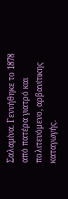Σαλαμίνα. Γεννήθηκε το 1878 από πατέρα γιατρό και πολιτευόμενο, αρβανίτικης καταγωγής.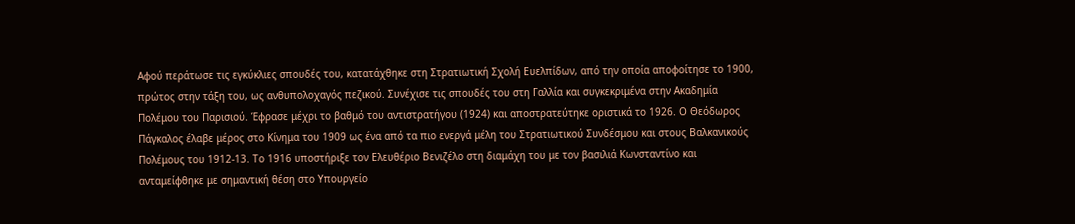Αφού περάτωσε τις εγκύκλιες σπουδές του, κατατάχθηκε στη Στρατιωτική Σχολή Ευελπίδων, από την οποία αποφοίτησε το 1900, πρώτος στην τάξη του, ως ανθυπολοχαγός πεζικού. Συνέχισε τις σπουδές του στη Γαλλία και συγκεκριμένα στην Ακαδημία Πολέμου του Παρισιού. Έφρασε μέχρι το βαθμό του αντιστρατήγου (1924) και αποστρατεύτηκε οριστικά το 1926. Ο Θεόδωρος Πάγκαλος έλαβε μέρος στο Κίνημα του 1909 ως ένα από τα πιο ενεργά μέλη του Στρατιωτικού Συνδέσμου και στους Βαλκανικούς Πολέμους του 1912-13. Το 1916 υποστήριξε τον Ελευθέριο Βενιζέλο στη διαμάχη του με τον βασιλιά Κωνσταντίνο και ανταμείφθηκε με σημαντική θέση στο Υπουργείο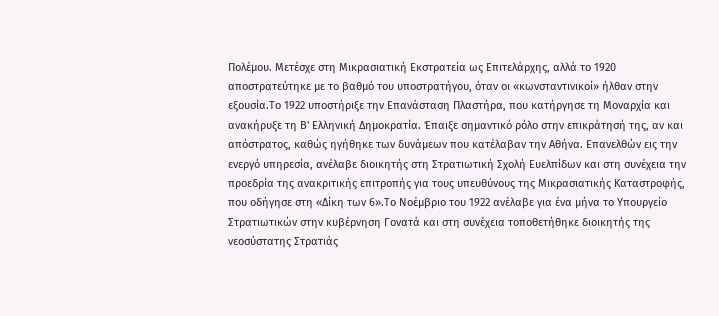Πολέμου. Μετέσχε στη Μικρασιατική Εκστρατεία ως Επιτελάρχης, αλλά το 1920 αποστρατεύτηκε με το βαθμό του υποστρατήγου, όταν οι «κωνσταντινικοί» ήλθαν στην εξουσία.Το 1922 υποστήριξε την Επανάσταση Πλαστήρα, που κατήργησε τη Μοναρχία και ανακήρυξε τη Β' Ελληνική Δημοκρατία. Έπαιξε σημαντικό ρόλο στην επικράτησή της, αν και απόστρατος, καθώς ηγήθηκε των δυνάμεων που κατέλαβαν την Αθήνα. Επανελθών εις την ενεργό υπηρεσία, ανέλαβε διοικητής στη Στρατιωτική Σχολή Ευελπίδων και στη συνέχεια την προεδρία της ανακριτικής επιτροπής για τους υπευθύνους της Μικρασιατικής Καταστροφής, που οδήγησε στη «Δίκη των 6».Το Νοέμβριο του 1922 ανέλαβε για ένα μήνα το Υπουργείο Στρατιωτικών στην κυβέρνηση Γονατά και στη συνέχεια τοποθετήθηκε διοικητής της νεοσύστατης Στρατιάς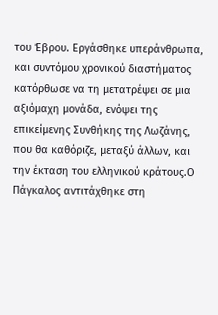του Έβρου. Εργάσθηκε υπεράνθρωπα, και συντόμου χρονικού διαστήματος κατόρθωσε να τη μετατρέψει σε μια αξιόμαχη μονάδα, ενόψει της επικείμενης Συνθήκης της Λωζάνης, που θα καθόριζε, μεταξύ άλλων, και την έκταση του ελληνικού κράτους.Ο Πάγκαλος αντιτάχθηκε στη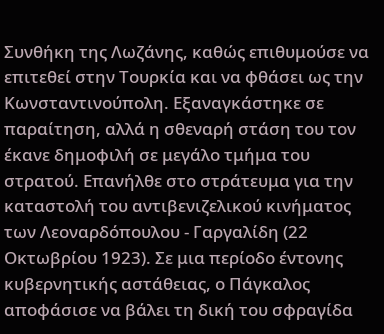Συνθήκη της Λωζάνης, καθώς επιθυμούσε να επιτεθεί στην Τουρκία και να φθάσει ως την Κωνσταντινούπολη. Εξαναγκάστηκε σε παραίτηση, αλλά η σθεναρή στάση του τον έκανε δημοφιλή σε μεγάλο τμήμα του στρατού. Επανήλθε στο στράτευμα για την καταστολή του αντιβενιζελικού κινήματος των Λεοναρδόπουλου - Γαργαλίδη (22 Οκτωβρίου 1923). Σε μια περίοδο έντονης κυβερνητικής αστάθειας, ο Πάγκαλος αποφάσισε να βάλει τη δική του σφραγίδα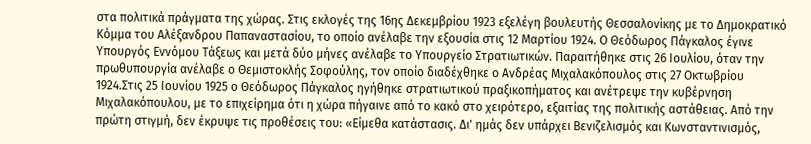στα πολιτικά πράγματα της χώρας. Στις εκλογές της 16ης Δεκεμβρίου 1923 εξελέγη βουλευτής Θεσσαλονίκης με το Δημοκρατικό Κόμμα του Αλέξανδρου Παπαναστασίου, το οποίο ανέλαβε την εξουσία στις 12 Μαρτίου 1924. Ο Θεόδωρος Πάγκαλος έγινε Υπουργός Εννόμου Τάξεως και μετά δύο μήνες ανέλαβε το Υπουργείο Στρατιωτικών. Παραιτήθηκε στις 26 Ιουλίου, όταν την πρωθυπουργία ανέλαβε ο Θεμιστοκλής Σοφούλης, τον οποίο διαδέχθηκε ο Ανδρέας Μιχαλακόπουλος στις 27 Οκτωβρίου 1924.Στις 25 Ιουνίου 1925 ο Θεόδωρος Πάγκαλος ηγήθηκε στρατιωτικού πραξικοπήματος και ανέτρεψε την κυβέρνηση Μιχαλακόπουλου, με το επιχείρημα ότι η χώρα πήγαινε από το κακό στο χειρότερο, εξαιτίας της πολιτικής αστάθειας. Από την πρώτη στιγμή, δεν έκρυψε τις προθέσεις του: «Είμεθα κατάστασις. Δι' ημάς δεν υπάρχει Βενιζελισμός και Κωνσταντινισμός,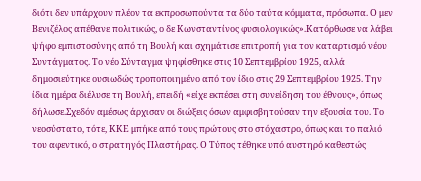διότι δεν υπάρχουν πλέον τα εκπροσωπούντα τα δύο ταύτα κόμματα, πρόσωπα. Ο μεν Βενιζέλος απέθανε πολιτικώς, ο δε Κωνσταντίνος φυσιολογικώς».Κατόρθωσε να λάβει ψήφο εμπιστοσύνης από τη Βουλή και σχημάτισε επιτροπή για τον καταρτισμό νέου Συντάγματος. Το νέο Σύνταγμα ψηφίσθηκε στις 10 Σεπτεμβρίου 1925, αλλά δημοσιεύτηκε ουσιωδώς τροποποιημένο από τον ίδιο στις 29 Σεπτεμβρίου 1925. Την ίδια ημέρα διέλυσε τη Βουλή, επειδή «είχε εκπέσει στη συνείδηση του έθνους», όπως δήλωσε.Σχεδόν αμέσως άρχισαν οι διώξεις όσων αμφισβητούσαν την εξουσία του. Το νεοσύστατο, τότε, ΚΚΕ μπήκε από τους πρώτους στο στόχαστρο, όπως και το παλιό του αφεντικό, ο στρατηγός Πλαστήρας. Ο Τύπος τέθηκε υπό αυστηρό καθεστώς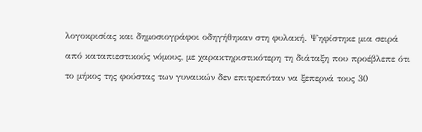λογοκρισίας και δημοσιογράφοι οδηγήθηκαν στη φυλακή. Ψηφίστηκε μια σειρά από καταπιεστικούς νόμους, με χαρακτηριστικότερη τη διάταξη που προέβλεπε ότι το μήκος της φούστας των γυναικών δεν επιτρεπόταν να ξεπερνά τους 30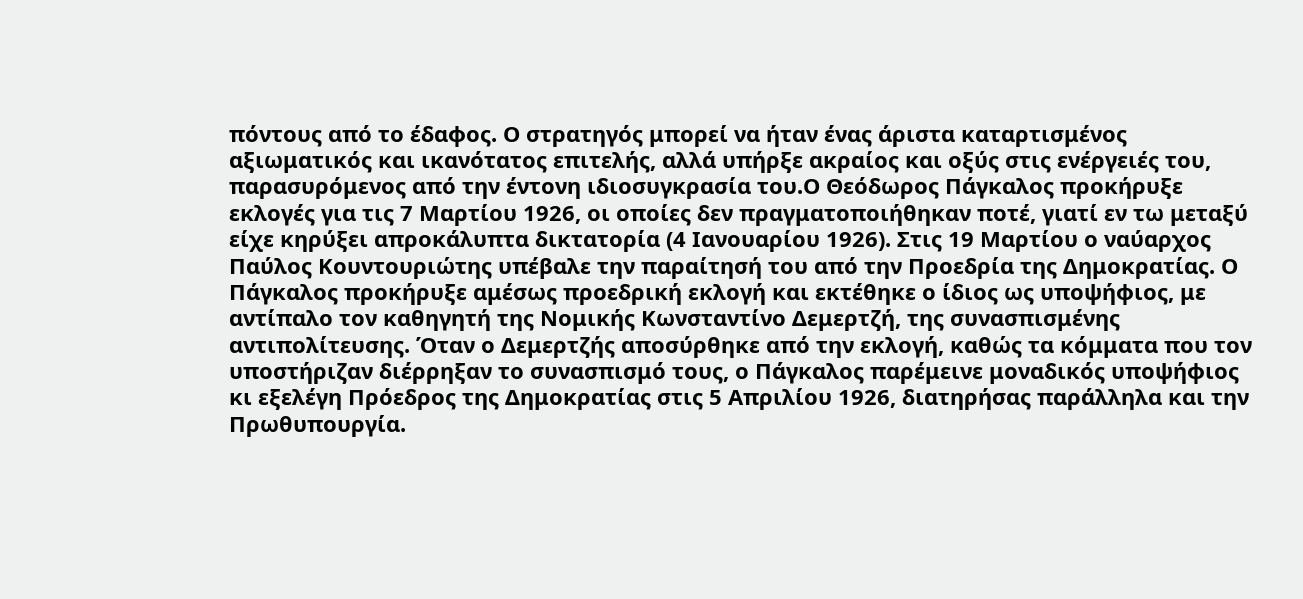πόντους από το έδαφος. Ο στρατηγός μπορεί να ήταν ένας άριστα καταρτισμένος αξιωματικός και ικανότατος επιτελής, αλλά υπήρξε ακραίος και οξύς στις ενέργειές του, παρασυρόμενος από την έντονη ιδιοσυγκρασία του.Ο Θεόδωρος Πάγκαλος προκήρυξε εκλογές για τις 7 Μαρτίου 1926, οι οποίες δεν πραγματοποιήθηκαν ποτέ, γιατί εν τω μεταξύ είχε κηρύξει απροκάλυπτα δικτατορία (4 Ιανουαρίου 1926). Στις 19 Μαρτίου ο ναύαρχος Παύλος Κουντουριώτης υπέβαλε την παραίτησή του από την Προεδρία της Δημοκρατίας. Ο Πάγκαλος προκήρυξε αμέσως προεδρική εκλογή και εκτέθηκε ο ίδιος ως υποψήφιος, με αντίπαλο τον καθηγητή της Νομικής Κωνσταντίνο Δεμερτζή, της συνασπισμένης αντιπολίτευσης. Όταν ο Δεμερτζής αποσύρθηκε από την εκλογή, καθώς τα κόμματα που τον υποστήριζαν διέρρηξαν το συνασπισμό τους, ο Πάγκαλος παρέμεινε μοναδικός υποψήφιος κι εξελέγη Πρόεδρος της Δημοκρατίας στις 5 Απριλίου 1926, διατηρήσας παράλληλα και την Πρωθυπουργία.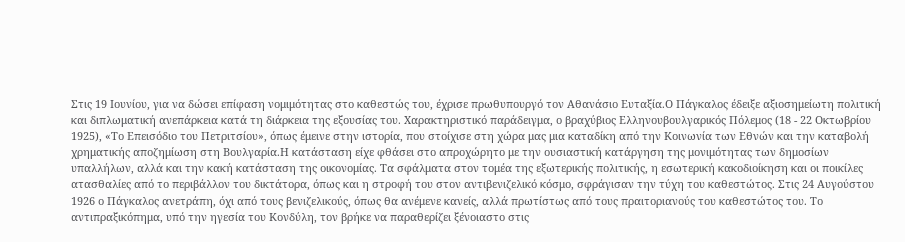Στις 19 Ιουνίου, για να δώσει επίφαση νομιμότητας στο καθεστώς του, έχρισε πρωθυπουργό τον Αθανάσιο Ευταξία.Ο Πάγκαλος έδειξε αξιοσημείωτη πολιτική και διπλωματική ανεπάρκεια κατά τη διάρκεια της εξουσίας του. Χαρακτηριστικό παράδειγμα, ο βραχύβιος Ελληνουβουλγαρικός Πόλεμος (18 - 22 Οκτωβρίου 1925), «Το Επεισόδιο του Πετριτσίου», όπως έμεινε στην ιστορία, που στοίχισε στη χώρα μας μια καταδίκη από την Κοινωνία των Εθνών και την καταβολή χρηματικής αποζημίωση στη Βουλγαρία.Η κατάσταση είχε φθάσει στο απροχώρητο με την ουσιαστική κατάργηση της μονιμότητας των δημοσίων υπαλλήλων, αλλά και την κακή κατάσταση της οικονομίας. Τα σφάλματα στον τομέα της εξωτερικής πολιτικής, η εσωτερική κακοδιοίκηση και οι ποικίλες ατασθαλίες από το περιβάλλον του δικτάτορα, όπως και η στροφή του στον αντιβενιζελικό κόσμο, σφράγισαν την τύχη του καθεστώτος. Στις 24 Αυγούστου 1926 ο Πάγκαλος ανετράπη, όχι από τους βενιζελικούς, όπως θα ανέμενε κανείς, αλλά πρωτίστως από τους πραιτοριανούς του καθεστώτος του. Το αντιπραξικόπημα, υπό την ηγεσία του Κονδύλη, τον βρήκε να παραθερίζει ξένοιαστο στις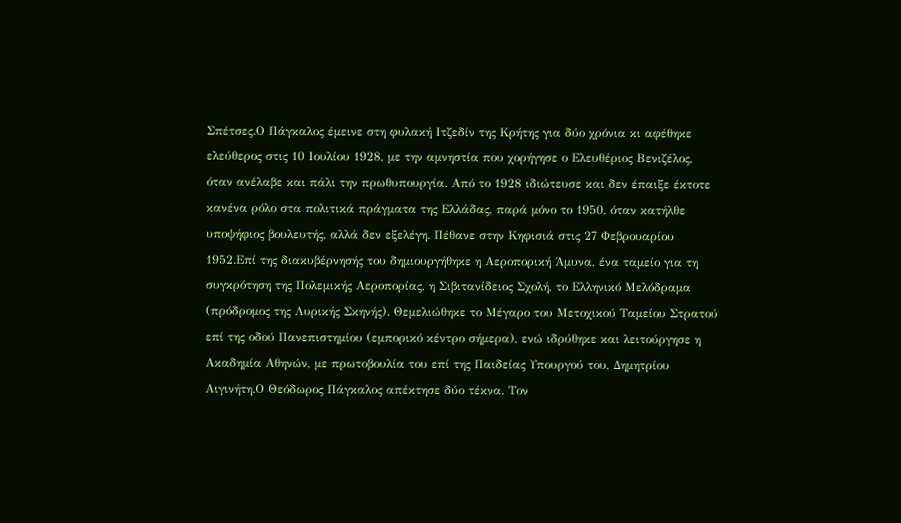Σπέτσες.Ο Πάγκαλος έμεινε στη φυλακή Ιτζεδίν της Κρήτης για δύο χρόνια κι αφέθηκε ελεύθερος στις 10 Ιουλίου 1928, με την αμνηστία που χορήγησε ο Ελευθέριος Βενιζέλος, όταν ανέλαβε και πάλι την πρωθυπουργία. Από το 1928 ιδιώτευσε και δεν έπαιξε έκτοτε κανένα ρόλο στα πολιτικά πράγματα της Ελλάδας, παρά μόνο το 1950, όταν κατήλθε υποψήφιος βουλευτής, αλλά δεν εξελέγη. Πέθανε στην Κηφισιά στις 27 Φεβρουαρίου 1952.Επί της διακυβέρνησής του δημιουργήθηκε η Αεροπορική Άμυνα, ένα ταμείο για τη συγκρότηση της Πολεμικής Αεροπορίας, η Σιβιτανίδειος Σχολή, το Ελληνικό Μελόδραμα (πρόδρομος της Λυρικής Σκηνής). Θεμελιώθηκε το Μέγαρο του Μετοχικού Ταμείου Στρατού επί της οδού Πανεπιστημίου (εμπορικό κέντρο σήμερα), ενώ ιδρύθηκε και λειτούργησε η Ακαδημία Αθηνών, με πρωτοβουλία του επί της Παιδείας Υπουργού του, Δημητρίου Αιγινήτη.Ο Θεόδωρος Πάγκαλος απέκτησε δύο τέκνα. Τον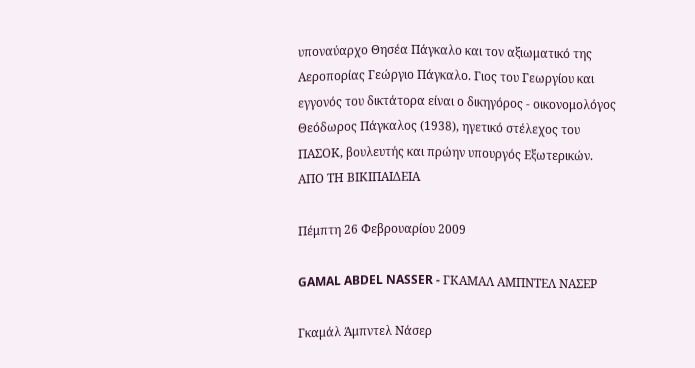υποναύαρχο Θησέα Πάγκαλο και τον αξιωματικό της Αεροπορίας Γεώργιο Πάγκαλο. Γιος του Γεωργίου και εγγονός του δικτάτορα είναι ο δικηγόρος - οικονομολόγος Θεόδωρος Πάγκαλος (1938), ηγετικό στέλεχος του ΠΑΣΟΚ, βουλευτής και πρώην υπουργός Εξωτερικών.
ΑΠΟ ΤΗ ΒΙΚΙΠΑΙΔΕΙΑ

Πέμπτη 26 Φεβρουαρίου 2009

GAMAL ABDEL NASSER - ΓΚΑΜΑΛ ΑΜΠΝΤΕΛ ΝΑΣΕΡ

Γκαμάλ Άμπντελ Νάσερ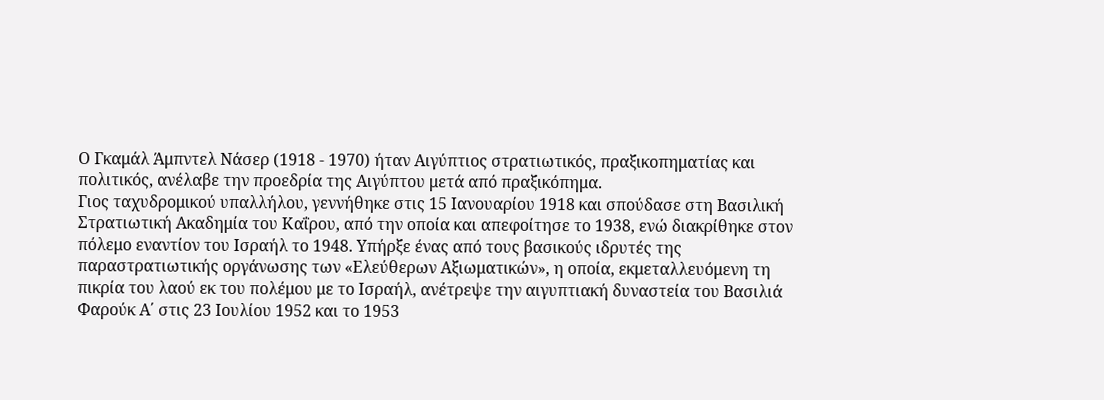Ο Γκαμάλ Άμπντελ Νάσερ (1918 - 1970) ήταν Αιγύπτιος στρατιωτικός, πραξικοπηματίας και πολιτικός, ανέλαβε την προεδρία της Αιγύπτου μετά από πραξικόπημα.
Γιος ταχυδρομικού υπαλλήλου, γεννήθηκε στις 15 Ιανουαρίου 1918 και σπούδασε στη Βασιλική Στρατιωτική Ακαδημία του Καΐρου, από την οποία και απεφοίτησε το 1938, ενώ διακρίθηκε στον πόλεμο εναντίον του Ισραήλ το 1948. Υπήρξε ένας από τους βασικούς ιδρυτές της παραστρατιωτικής οργάνωσης των «Ελεύθερων Αξιωματικών», η οποία, εκμεταλλευόμενη τη πικρία του λαού εκ του πολέμου με το Ισραήλ, ανέτρεψε την αιγυπτιακή δυναστεία του Βασιλιά Φαρούκ Α΄ στις 23 Ιουλίου 1952 και το 1953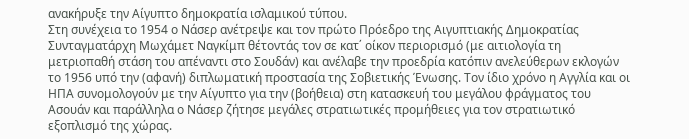ανακήρυξε την Αίγυπτο δημοκρατία ισλαμικού τύπου.
Στη συνέχεια το 1954 ο Νάσερ ανέτρεψε και τον πρώτο Πρόεδρο της Αιγυπτιακής Δημοκρατίας Συνταγματάρχη Μωχάμετ Ναγκίμπ θέτοντάς τον σε κατ΄ οίκον περιορισμό (με αιτιολογία τη μετριοπαθή στάση του απέναντι στο Σουδάν) και ανέλαβε την προεδρία κατόπιν ανελεύθερων εκλογών το 1956 υπό την (αφανή) διπλωματική προστασία της Σοβιετικής Ένωσης. Τον ίδιο χρόνο η Αγγλία και οι ΗΠΑ συνομολογούν με την Αίγυπτο για την (βοήθεια) στη κατασκευή του μεγάλου φράγματος του Ασουάν και παράλληλα ο Νάσερ ζήτησε μεγάλες στρατιωτικές προμήθειες για τον στρατιωτικό εξοπλισμό της χώρας.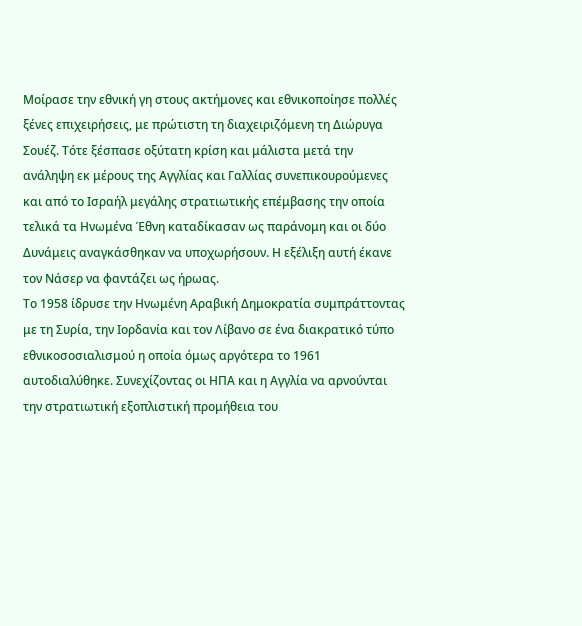Μοίρασε την εθνική γη στους ακτήμονες και εθνικοποίησε πολλές ξένες επιχειρήσεις, με πρώτιστη τη διαχειριζόμενη τη Διώρυγα Σουέζ. Τότε ξέσπασε οξύτατη κρίση και μάλιστα μετά την ανάληψη εκ μέρους της Αγγλίας και Γαλλίας συνεπικουρούμενες και από το Ισραήλ μεγάλης στρατιωτικής επέμβασης την οποία τελικά τα Ηνωμένα Έθνη καταδίκασαν ως παράνομη και οι δύο Δυνάμεις αναγκάσθηκαν να υποχωρήσουν. Η εξέλιξη αυτή έκανε τον Νάσερ να φαντάζει ως ήρωας.
Το 1958 ίδρυσε την Ηνωμένη Αραβική Δημοκρατία συμπράττοντας με τη Συρία, την Ιορδανία και τον Λίβανο σε ένα διακρατικό τύπο εθνικοσοσιαλισμού η οποία όμως αργότερα το 1961 αυτοδιαλύθηκε. Συνεχίζοντας οι ΗΠΑ και η Αγγλία να αρνούνται την στρατιωτική εξοπλιστική προμήθεια του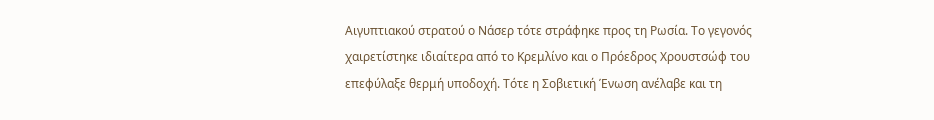Αιγυπτιακού στρατού ο Νάσερ τότε στράφηκε προς τη Ρωσία. Το γεγονός χαιρετίστηκε ιδιαίτερα από το Κρεμλίνο και ο Πρόεδρος Χρουστσώφ του επεφύλαξε θερμή υποδοχή. Τότε η Σοβιετική Ένωση ανέλαβε και τη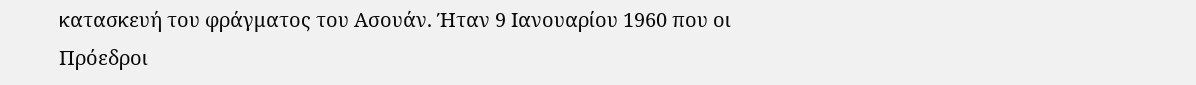κατασκευή του φράγματος του Ασουάν. Ήταν 9 Ιανουαρίου 1960 που οι Πρόεδροι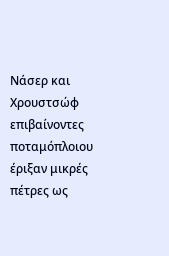Νάσερ και Χρουστσώφ επιβαίνοντες ποταμόπλοιου έριξαν μικρές πέτρες ως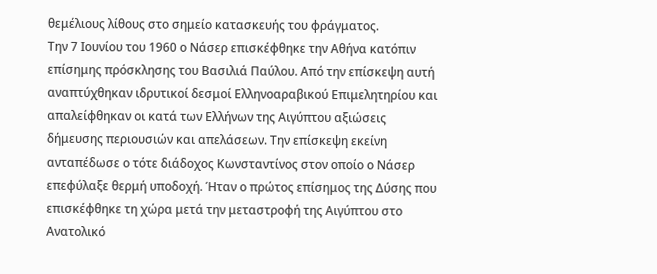θεμέλιους λίθους στο σημείο κατασκευής του φράγματος.
Την 7 Ιουνίου του 1960 ο Νάσερ επισκέφθηκε την Αθήνα κατόπιν επίσημης πρόσκλησης του Βασιλιά Παύλου. Από την επίσκεψη αυτή αναπτύχθηκαν ιδρυτικοί δεσμοί Ελληνοαραβικού Επιμελητηρίου και απαλείφθηκαν οι κατά των Ελλήνων της Αιγύπτου αξιώσεις δήμευσης περιουσιών και απελάσεων. Την επίσκεψη εκείνη ανταπέδωσε ο τότε διάδοχος Κωνσταντίνος στον οποίο ο Νάσερ επεφύλαξε θερμή υποδοχή. Ήταν ο πρώτος επίσημος της Δύσης που επισκέφθηκε τη χώρα μετά την μεταστροφή της Αιγύπτου στο Ανατολικό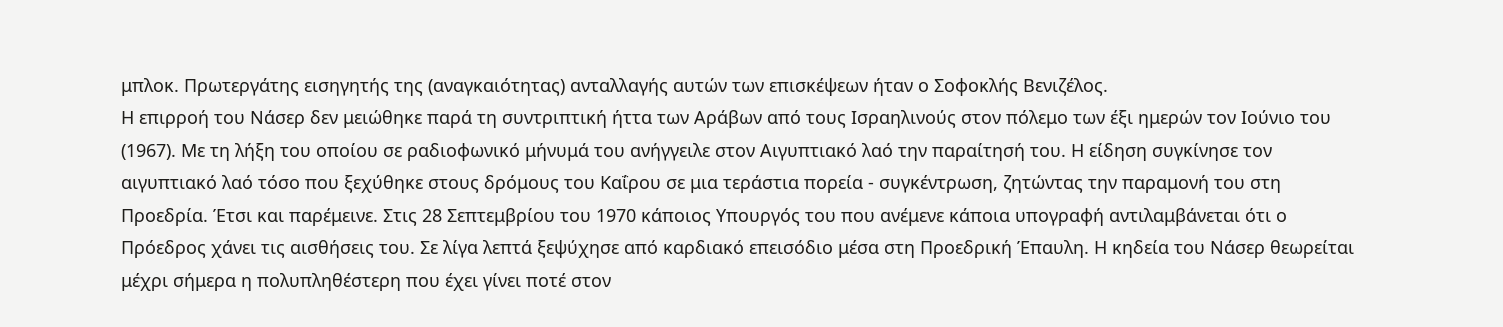μπλοκ. Πρωτεργάτης εισηγητής της (αναγκαιότητας) ανταλλαγής αυτών των επισκέψεων ήταν ο Σοφοκλής Βενιζέλος.
Η επιρροή του Νάσερ δεν μειώθηκε παρά τη συντριπτική ήττα των Αράβων από τους Ισραηλινούς στον πόλεμο των έξι ημερών τον Ιούνιο του (1967). Με τη λήξη του οποίου σε ραδιοφωνικό μήνυμά του ανήγγειλε στον Αιγυπτιακό λαό την παραίτησή του. Η είδηση συγκίνησε τον αιγυπτιακό λαό τόσο που ξεχύθηκε στους δρόμους του Καΐρου σε μια τεράστια πορεία - συγκέντρωση, ζητώντας την παραμονή του στη Προεδρία. Έτσι και παρέμεινε. Στις 28 Σεπτεμβρίου του 1970 κάποιος Υπουργός του που ανέμενε κάποια υπογραφή αντιλαμβάνεται ότι ο Πρόεδρος χάνει τις αισθήσεις του. Σε λίγα λεπτά ξεψύχησε από καρδιακό επεισόδιο μέσα στη Προεδρική Έπαυλη. Η κηδεία του Νάσερ θεωρείται μέχρι σήμερα η πολυπληθέστερη που έχει γίνει ποτέ στον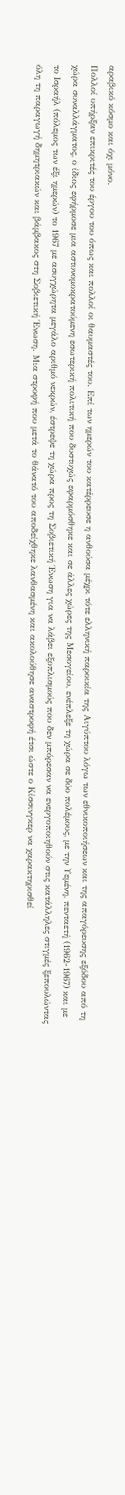αραβικό κόσμο και όχι μόνο.
Πολλοί υπήρξαν επικριτές του έργου του όπως και πολλοί οι θαυμαστές του. Επί των ημερών του κατέρρευσε η ανθούσα μέχρι τότε ελληνική παροικία της Αιγύπτου λόγω των εθνικοποιήσεων και της απαγόρευσης εξόδου από τη χώρα συναλλάγματος, ο ίδιος εφήρμοσε μια αστυνομοκρατούμενη εσωτερική πολιτική που δυστυχώς εφαρμόσθηκε και σε άλλες χώρες της Μεσογείου, ενέπλεξε τη χώρα σε δύο πολέμους, με την Υεμένη, πενταετή (1962-1967) και με το Ισραήλ (πόλεμος των έξι ημερών) το 1967 με ασυγχώρητα μεγάλο αριθμό νεκρών, έστρεψε τη χώρα προς τη Σοβιετική Ένωση για να λάβει εξοπλισμούς που δεν μπόρεσαν να ενεργοποιηθούν στις κατάλληλες στιγμές ξεπουλώντας όλη τη παραγωγή δημητριακών και βάμβακος στη Σοβιετική Ένωση. Μια στροφή που μετά το θάνατό του αποδείχθηκε λανθασμένη και ακολούθησε αναστροφή έτσι ώστε ο Κίσσινγκερ να χαρακτηρισθεί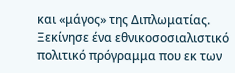και «μάγος» της Διπλωματίας. Ξεκίνησε ένα εθνικοσοσιαλιστικό πολιτικό πρόγραμμα που εκ των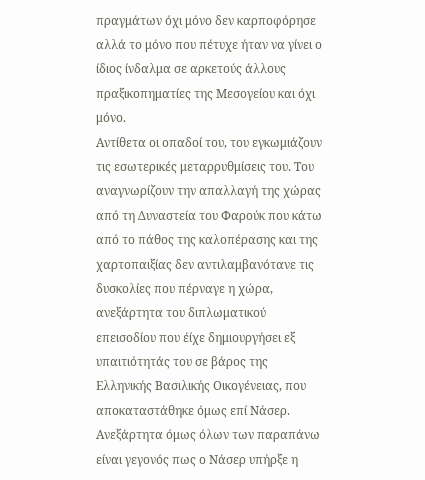πραγμάτων όχι μόνο δεν καρποφόρησε αλλά το μόνο που πέτυχε ήταν να γίνει ο ίδιος ίνδαλμα σε αρκετούς άλλους πραξικοπηματίες της Μεσογείου και όχι μόνο.
Αντίθετα οι οπαδοί του, του εγκωμιάζουν τις εσωτερικές μεταρρυθμίσεις του. Του αναγνωρίζουν την απαλλαγή της χώρας από τη Δυναστεία του Φαρούκ που κάτω από το πάθος της καλοπέρασης και της χαρτοπαιξίας δεν αντιλαμβανότανε τις δυσκολίες που πέρναγε η χώρα, ανεξάρτητα του διπλωματικού επεισοδίου που έίχε δημιουργήσει εξ υπαιτιότητάς του σε βάρος της Ελληνικής Βασιλικής Οικογένειας, που αποκαταστάθηκε όμως επί Νάσερ. Ανεξάρτητα όμως όλων των παραπάνω είναι γεγονός πως ο Νάσερ υπήρξε η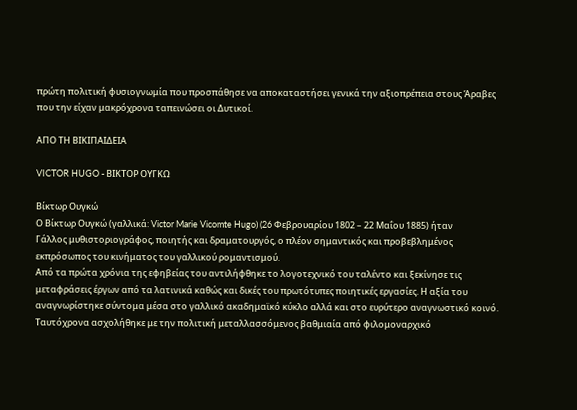πρώτη πολιτική φυσιογνωμία που προσπάθησε να αποκαταστήσει γενικά την αξιοπρέπεια στους Άραβες που την είχαν μακρόχρονα ταπεινώσει οι Δυτικοί.

ΑΠΟ ΤΗ ΒΙΚΙΠΑΙΔΕΙΑ

VICTOR HUGO - ΒΙΚΤΟΡ ΟΥΓΚΩ

Βίκτωρ Ουγκώ
Ο Βίκτωρ Ουγκώ (γαλλικά: Victor Marie Vicomte Hugo) (26 Φεβρουαρίου 1802 – 22 Μαΐου 1885) ήταν
Γάλλος μυθιστοριογράφος, ποιητής και δραματουργός, ο πλέον σημαντικός και προβεβλημένος εκπρόσωπος του κινήματος του γαλλικού ρομαντισμού.
Από τα πρώτα χρόνια της εφηβείας του αντιλήφθηκε το λογοτεχνικό του ταλέντο και ξεκίνησε τις μεταφράσεις έργων από τα λατινικά καθώς και δικές του πρωτότυπες ποιητικές εργασίες. Η αξία του αναγνωρίστηκε σύντομα μέσα στο γαλλικό ακαδημαϊκό κύκλο αλλά και στο ευρύτερο αναγνωστικό κοινό. Ταυτόχρονα ασχολήθηκε με την πολιτική μεταλλασσόμενος βαθμιαία από φιλομοναρχικό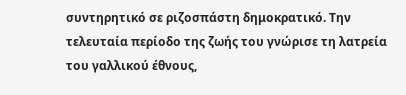συντηρητικό σε ριζοσπάστη δημοκρατικό. Την τελευταία περίοδο της ζωής του γνώρισε τη λατρεία του γαλλικού έθνους,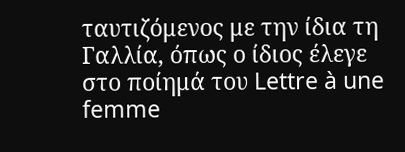ταυτιζόμενος με την ίδια τη Γαλλία, όπως ο ίδιος έλεγε στο ποίημά του Lettre à une femme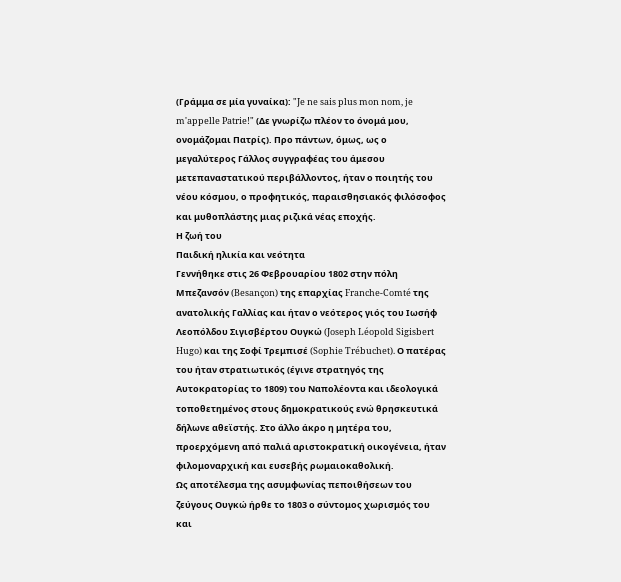(Γράμμα σε μία γυναίκα): "Je ne sais plus mon nom, je m'appelle Patrie!" (Δε γνωρίζω πλέον το όνομά μου, ονομάζομαι Πατρίς). Προ πάντων, όμως, ως ο μεγαλύτερος Γάλλος συγγραφέας του άμεσου μετεπαναστατικού περιβάλλοντος, ήταν ο ποιητής του νέου κόσμου, ο προφητικός, παραισθησιακός φιλόσοφος και μυθοπλάστης μιας ριζικά νέας εποχής.
Η ζωή του
Παιδική ηλικία και νεότητα
Γεννήθηκε στις 26 Φεβρουαρίου 1802 στην πόλη Μπεζανσόν (Besançon) της επαρχίας Franche-Comté της ανατολικής Γαλλίας και ήταν ο νεότερος γιός του Ιωσήφ Λεοπόλδου Σιγισβέρτου Ουγκώ (Joseph Léopold Sigisbert Hugo) και της Σοφί Τρεμπισέ (Sophie Trébuchet). Ο πατέρας του ήταν στρατιωτικός (έγινε στρατηγός της Αυτοκρατορίας το 1809) του Ναπολέοντα και ιδεολογικά τοποθετημένος στους δημοκρατικούς ενώ θρησκευτικά δήλωνε αθεϊστής. Στο άλλο άκρο η μητέρα του, προερχόμενη από παλιά αριστοκρατική οικογένεια, ήταν φιλομοναρχική και ευσεβής ρωμαιοκαθολική.
Ως αποτέλεσμα της ασυμφωνίας πεποιθήσεων του ζεύγους Ουγκώ ήρθε το 1803 ο σύντομος χωρισμός του και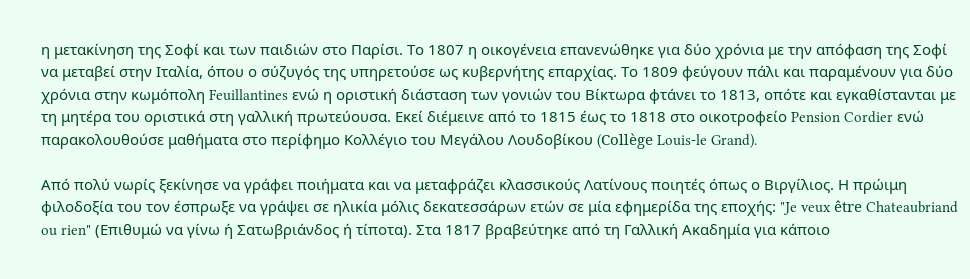η μετακίνηση της Σοφί και των παιδιών στο Παρίσι. Το 1807 η οικογένεια επανενώθηκε για δύο χρόνια με την απόφαση της Σοφί να μεταβεί στην Ιταλία, όπου ο σύζυγός της υπηρετούσε ως κυβερνήτης επαρχίας. Το 1809 φεύγουν πάλι και παραμένουν για δύο χρόνια στην κωμόπολη Feuillantines ενώ η οριστική διάσταση των γονιών του Βίκτωρα φτάνει το 1813, οπότε και εγκαθίστανται με τη μητέρα του οριστικά στη γαλλική πρωτεύουσα. Εκεί διέμεινε από το 1815 έως το 1818 στο οικοτροφείο Pension Cordier ενώ παρακολουθούσε μαθήματα στο περίφημο Κολλέγιο του Μεγάλου Λουδοβίκου (Collège Louis-le Grand).

Από πολύ νωρίς ξεκίνησε να γράφει ποιήματα και να μεταφράζει κλασσικούς Λατίνους ποιητές όπως ο Βιργίλιος. Η πρώιμη φιλοδοξία του τον έσπρωξε να γράψει σε ηλικία μόλις δεκατεσσάρων ετών σε μία εφημερίδα της εποχής: "Je veux être Chateaubriand ou rien" (Επιθυμώ να γίνω ή Σατωβριάνδος ή τίποτα). Στα 1817 βραβεύτηκε από τη Γαλλική Ακαδημία για κάποιο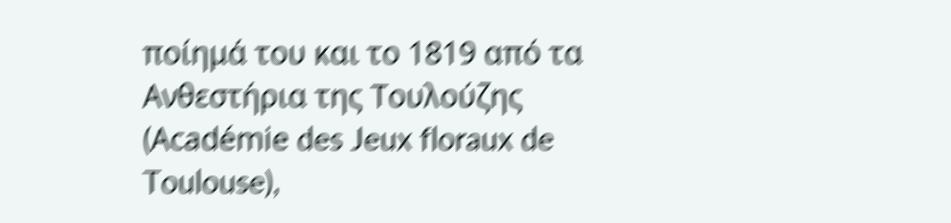ποίημά του και το 1819 από τα Ανθεστήρια της Τουλούζης (Académie des Jeux floraux de Toulouse),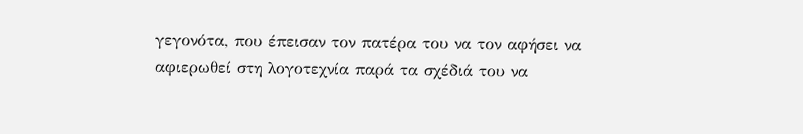γεγονότα, που έπεισαν τον πατέρα του να τον αφήσει να αφιερωθεί στη λογοτεχνία παρά τα σχέδιά του να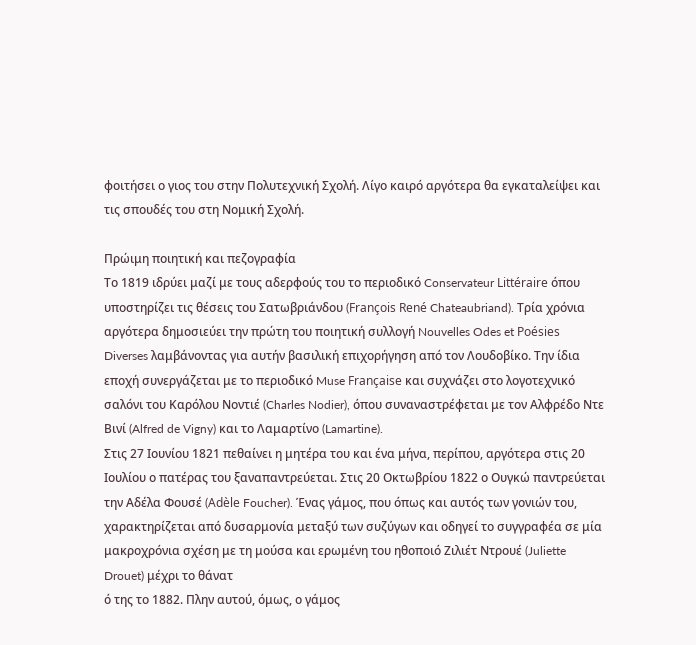φοιτήσει ο γιος του στην Πολυτεχνική Σχολή. Λίγο καιρό αργότερα θα εγκαταλείψει και τις σπουδές του στη Νομική Σχολή.

Πρώιμη ποιητική και πεζογραφία
Το 1819 ιδρύει μαζί με τους αδερφούς του το περιοδικό Conservateur Littéraire όπου υποστηρίζει τις θέσεις του Σατωβριάνδου (François René Chateaubriand). Τρία χρόνια αργότερα δημοσιεύει την πρώτη του ποιητική συλλογή Nouvelles Odes et Poésies Diverses λαμβάνοντας για αυτήν βασιλική επιχορήγηση από τον Λουδοβίκο. Την ίδια εποχή συνεργάζεται με το περιοδικό Muse Française και συχνάζει στο λογοτεχνικό σαλόνι του Καρόλου Νοντιέ (Charles Nodier), όπου συναναστρέφεται με τον Αλφρέδο Ντε Βινί (Alfred de Vigny) και το Λαμαρτίνο (Lamartine).
Στις 27 Ιουνίου 1821 πεθαίνει η μητέρα του και ένα μήνα, περίπου, αργότερα στις 20 Ιουλίου ο πατέρας του ξαναπαντρεύεται. Στις 20 Οκτωβρίου 1822 ο Ουγκώ παντρεύεται την Αδέλα Φουσέ (Adèle Foucher). Ένας γάμος, που όπως και αυτός των γονιών του, χαρακτηρίζεται από δυσαρμονία μεταξύ των συζύγων και οδηγεί το συγγραφέα σε μία μακροχρόνια σχέση με τη μούσα και ερωμένη του ηθοποιό Ζιλιέτ Ντρουέ (Juliette Drouet) μέχρι το θάνατ
ό της το 1882. Πλην αυτού, όμως, ο γάμος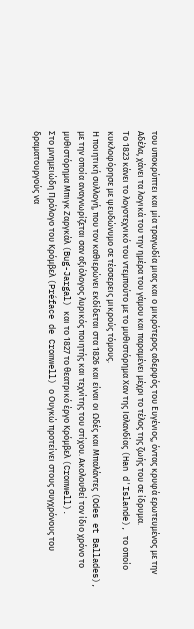του υποκρύπτει και μία τραγωδία μιας και ο μικρότερος αδερφός του Ευγένιος, όντας κρυφά ερωτευμένος με την Αδέλα, χάνει τα λογικά του την ημέρα του γάμου και παραμένει μέχρι το τέλος της ζωής του σε ίδρυμα.
Το 1823 κάνει το λογοτεχνικό του ντεμπούτο με το μυθιστόρημα Χαν της Ισλανδίας (Han d'Islande), το οποίο κυκλοφόρησε με ψευδώνυμο σε τέσσερεις μικρούς τόμους.
Η ποιητική συλλογή, που τον καθιερώνει εκδίδεται στα 1826 και είναι οι Ωδές και Μπαλάντες (Odes et Ballades), με την οποία αναγνωρίζεται σαν αξιόλογος λυρικός ποιητής και τεχνίτης του στίχου. Ακολουθεί τον ίδιο χρόνο το μυθιστόρημα Μπιγκ Ζαργκάλ (Bug-Jargal) και το 1827 το θεατρικό έργο Κρόμβελ (Cromwell).
Στο μνημειώδη Πρόλογο του Κρόμβελ (Préface de Cromwell) ο Ουγκώ προτείνει στους συγχρόνους του δραματουργούς να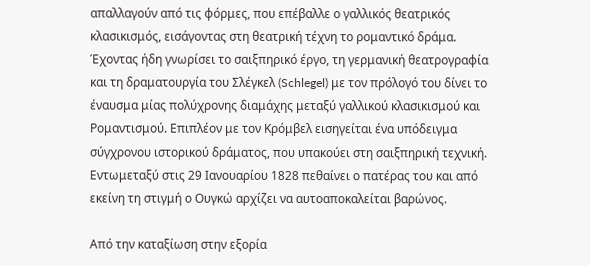απαλλαγούν από τις φόρμες, που επέβαλλε ο γαλλικός θεατρικός κλασικισμός, εισάγοντας στη θεατρική τέχνη το ρομαντικό δράμα. Έχοντας ήδη γνωρίσει το σαιξπηρικό έργο, τη γερμανική θεατρογραφία και τη δραματουργία του Σλέγκελ (Schlegel) με τον πρόλογό του δίνει το έναυσμα μίας πολύχρονης διαμάχης μεταξύ γαλλικού κλασικισμού και Ρομαντισμού. Επιπλέον με τον Κρόμβελ εισηγείται ένα υπόδειγμα σύγχρονου ιστορικού δράματος, που υπακούει στη σαιξπηρική τεχνική. Εντωμεταξύ στις 29 Ιανουαρίου 1828 πεθαίνει ο πατέρας του και από εκείνη τη στιγμή ο Ουγκώ αρχίζει να αυτοαποκαλείται βαρώνος.

Από την καταξίωση στην εξορία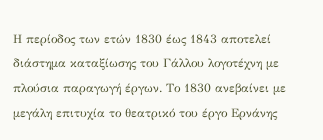Η περίοδος των ετών 1830 έως 1843 αποτελεί διάστημα καταξίωσης του Γάλλου λογοτέχνη με πλούσια παραγωγή έργων. Το 1830 ανεβαίνει με μεγάλη επιτυχία το θεατρικό του έργο Ερνάνης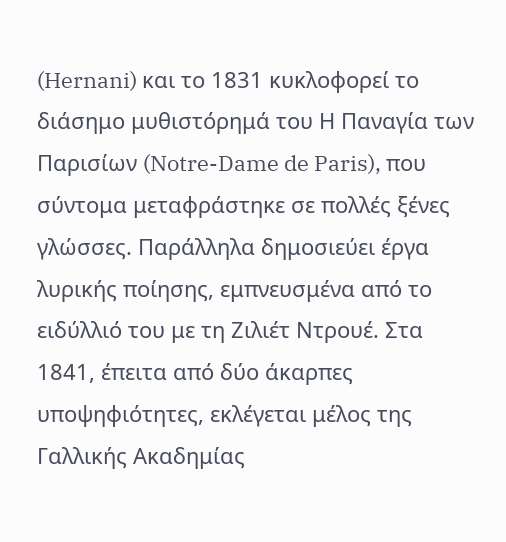(Hernani) και το 1831 κυκλοφορεί το διάσημο μυθιστόρημά του Η Παναγία των Παρισίων (Notre-Dame de Paris), που σύντομα μεταφράστηκε σε πολλές ξένες γλώσσες. Παράλληλα δημοσιεύει έργα λυρικής ποίησης, εμπνευσμένα από το ειδύλλιό του με τη Ζιλιέτ Ντρουέ. Στα 1841, έπειτα από δύο άκαρπες υποψηφιότητες, εκλέγεται μέλος της Γαλλικής Ακαδημίας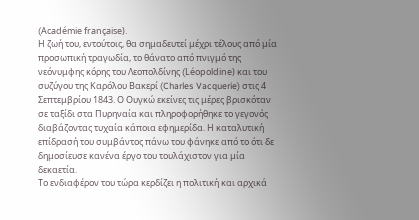(Académie française).
Η ζωή του, εντούτοις, θα σημαδευτεί μέχρι τέλους από μία προσωπική τραγωδία, το θάνατο από πνιγμό της νεόνυμφης κόρης του Λεοπολδίνης (Léopoldine) και του συζύγου της Καρόλου Βακερί (Charles Vacquerie) στις 4 Σεπτεμβρίου 1843. Ο Ουγκώ εκείνες τις μέρες βρισκόταν σε ταξίδι στα Πυρηναία και πληροφορήθηκε το γεγονός διαβάζοντας τυχαία κάποια εφημερίδα. Η καταλυτική επίδρασή του συμβάντος πάνω του φάνηκε από το ότι δε δημοσίευσε κανένα έργο του τουλάχιστον για μία δεκαετία.
Το ενδιαφέρον του τώρα κερδίζει η πολιτική και αρχικά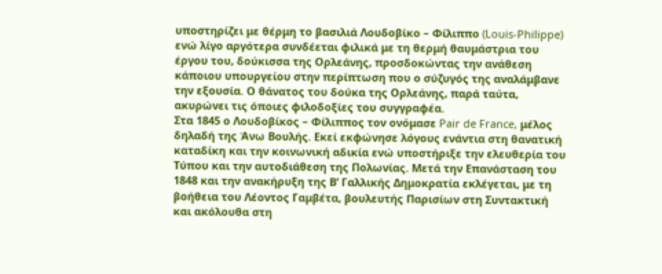υποστηρίζει με θέρμη το βασιλιά Λουδοβίκο – Φίλιππο (Louis-Philippe) ενώ λίγο αργότερα συνδέεται φιλικά με τη θερμή θαυμάστρια του έργου του, δούκισσα της Ορλεάνης, προσδοκώντας την ανάθεση κάποιου υπουργείου στην περίπτωση που ο σύζυγός της αναλάμβανε την εξουσία. Ο θάνατος του δούκα της Ορλεάνης, παρά ταύτα,
ακυρώνει τις όποιες φιλοδοξίες του συγγραφέα.
Στα 1845 ο Λουδοβίκος – Φίλιππος τον ονόμασε Pair de France, μέλος δηλαδή της Άνω Βουλής. Εκεί εκφώνησε λόγους ενάντια στη θανατική καταδίκη και την κοινωνική αδικία ενώ υποστήριξε την ελευθερία του Τύπου και την αυτοδιάθεση της Πολωνίας. Μετά την Επανάσταση του 1848 και την ανακήρυξη της Β’ Γαλλικής Δημοκρατία εκλέγεται, με τη βοήθεια του Λέοντος Γαμβέτα, βουλευτής Παρισίων στη Συντακτική και ακόλουθα στη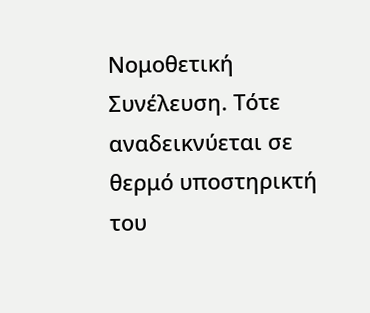Νομοθετική Συνέλευση. Τότε αναδεικνύεται σε θερμό υποστηρικτή του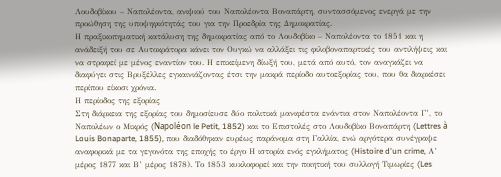Λουδοβίκου – Ναπολέοντα, ανιψιού του Ναπολέοντα Βοναπάρτη, συντασσόμενος ενεργά με την προώθηση της υποψηφιότητάς του για την Προεδρία της Δημοκρατίας.
Η πραξικοπηματική κατάλυση της δημοκρατίας από το Λουδοβίκο – Ναπολέοντα το 1851 και η ανάδειξή του σε Αυτοκράτορα κάνει τον Ουγκώ να αλλάξει τις φιλοβοναπαρτικές του αντιλήψεις και να στραφεί με μένος εναντίον του. Η επικείμενη δίωξή του, μετά από αυτό, τον αναγκάζει να διαφύγει στις Βρυξέλλες εγκαινιάζοντας έτσι την μακρά περίοδο αυτοεξορίας του, που θα διαρκέσει περίπου είκοσι χρόνια.
Η περίοδος της εξορίας
Στη διάρκεια της εξορίας του δημοσίευσε δύο πολιτικά μανιφέστα ενάντια στον Ναπολέοντα Γ’, το Ναπολέων ο Μικρός (Napoléon le Petit, 1852) και το Επιστολές στο Λουδοβίκο Βοναπάρτη (Lettres à Louis Bonaparte, 1855), που διαδόθηκαν ευρέως παράνομα στη Γαλλία, ενώ αργότερα συνέγραψε αναφορικά με τα γεγονότα της εποχής το έργο Η ιστορία ενός εγκλήματος (Histoire d'un crime, Α’ μέρος 1877 και Β’ μέρος 1878). Το 1853 κυκλοφορεί και την ποιητική του συλλογή Τιμωρίες (Les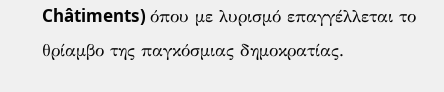Châtiments) όπου με λυρισμό επαγγέλλεται το θρίαμβο της παγκόσμιας δημοκρατίας.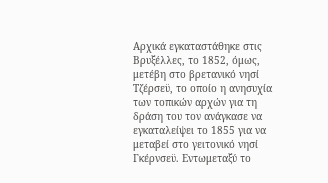Αρχικά εγκαταστάθηκε στις Βρυξέλλες, το 1852, όμως, μετέβη στο βρετανικό νησί Τζέρσεϋ, το οποίο η ανησυχία των τοπικών αρχών για τη δράση του τον ανάγκασε να εγκαταλείψει το 1855 για να μεταβεί στο γειτονικό νησί Γκέρνσεϋ. Εντωμεταξύ το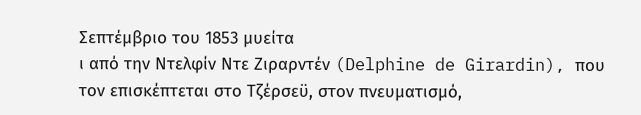Σεπτέμβριο του 1853 μυείτα
ι από την Ντελφίν Ντε Ζιραρντέν (Delphine de Girardin), που τον επισκέπτεται στο Τζέρσεϋ, στον πνευματισμό,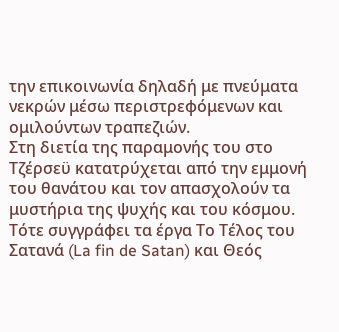την επικοινωνία δηλαδή με πνεύματα νεκρών μέσω περιστρεφόμενων και ομιλούντων τραπεζιών.
Στη διετία της παραμονής του στο Τζέρσεϋ κατατρύχεται από την εμμονή του θανάτου και τον απασχολούν τα μυστήρια της ψυχής και του κόσμου. Τότε συγγράφει τα έργα Το Τέλος του Σατανά (La fin de Satan) και Θεός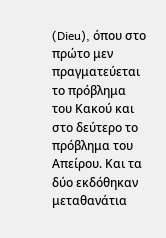(Dieu), όπου στο πρώτο μεν πραγματεύεται το πρόβλημα του Κακού και στο δεύτερο το πρόβλημα του Απείρου. Και τα δύο εκδόθηκαν μεταθανάτια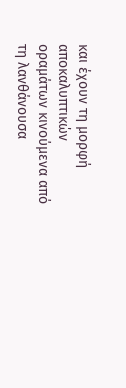και έχουν τη μορφή αποκαλυπτικών οραμάτων κινούμενα από τη λανθάνουσα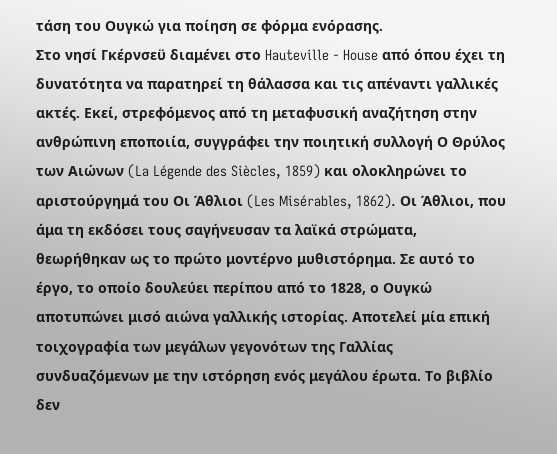τάση του Ουγκώ για ποίηση σε φόρμα ενόρασης.
Στο νησί Γκέρνσεϋ διαμένει στο Hauteville - House από όπου έχει τη δυνατότητα να παρατηρεί τη θάλασσα και τις απέναντι γαλλικές ακτές. Εκεί, στρεφόμενος από τη μεταφυσική αναζήτηση στην ανθρώπινη εποποιία, συγγράφει την ποιητική συλλογή Ο Θρύλος των Αιώνων (La Légende des Siècles, 1859) και ολοκληρώνει το αριστούργημά του Οι Άθλιοι (Les Misérables, 1862). Οι Άθλιοι, που άμα τη εκδόσει τους σαγήνευσαν τα λαϊκά στρώματα, θεωρήθηκαν ως το πρώτο μοντέρνο μυθιστόρημα. Σε αυτό το έργο, το οποίο δουλεύει περίπου από το 1828, ο Ουγκώ αποτυπώνει μισό αιώνα γαλλικής ιστορίας. Αποτελεί μία επική τοιχογραφία των μεγάλων γεγονότων της Γαλλίας συνδυαζόμενων με την ιστόρηση ενός μεγάλου έρωτα. Το βιβλίο δεν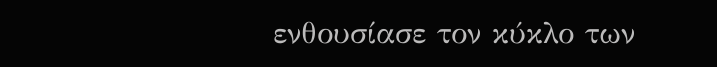ενθουσίασε τον κύκλο των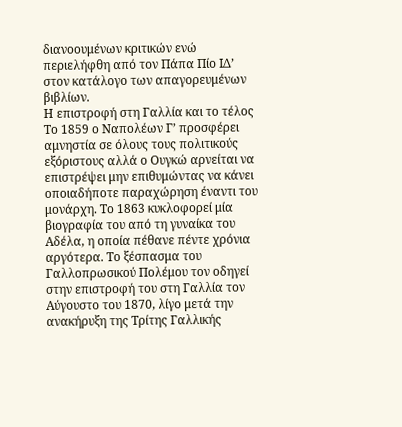διανοουμένων κριτικών ενώ περιελήφθη από τον Πάπα Πίο ΙΔ’ στον κατάλογο των απαγορευμένων βιβλίων.
Η επιστροφή στη Γαλλία και το τέλος
Το 1859 ο Ναπολέων Γ’ προσφέρει αμνηστία σε όλους τους πολιτικούς εξόριστους αλλά ο Ουγκώ αρνείται να επιστρέψει μην επιθυμώντας να κάνει οποιαδήποτε παραχώρηση έναντι του μονάρχη. Το 1863 κυκλοφορεί μία βιογραφία του από τη γυναίκα του Αδέλα, η οποία πέθανε πέντε χρόνια αργότερα. Το ξέσπασμα του Γαλλοπρωσικού Πολέμου τον οδηγεί στην επιστροφή του στη Γαλλία τον Αύγουστο του 1870, λίγο μετά την ανακήρυξη της Τρίτης Γαλλικής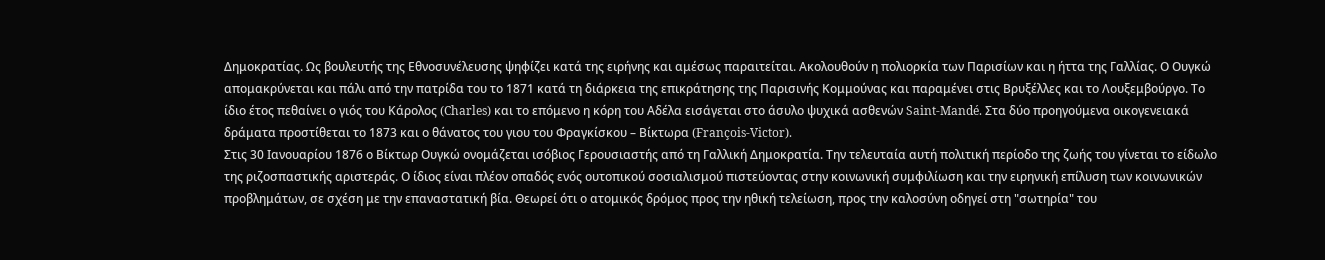Δημοκρατίας. Ως βουλευτής της Εθνοσυνέλευσης ψηφίζει κατά της ειρήνης και αμέσως παραιτείται. Ακολουθούν η πολιορκία των Παρισίων και η ήττα της Γαλλίας. Ο Ουγκώ απομακρύνεται και πάλι από την πατρίδα του το 1871 κατά τη διάρκεια της επικράτησης της Παρισινής Κομμούνας και παραμένει στις Βρυξέλλες και το Λουξεμβούργο. Το ίδιο έτος πεθαίνει ο γιός του Κάρολος (Charles) και το επόμενο η κόρη του Αδέλα εισάγεται στο άσυλο ψυχικά ασθενών Saint-Mandé. Στα δύο προηγούμενα οικογενειακά δράματα προστίθεται το 1873 και ο θάνατος του γιου του Φραγκίσκου – Βίκτωρα (François-Victor).
Στις 30 Ιανουαρίου 1876 ο Βίκτωρ Ουγκώ ονομάζεται ισόβιος Γερουσιαστής από τη Γαλλική Δημοκρατία. Την τελευταία αυτή πολιτική περίοδο της ζωής του γίνεται το είδωλο της ριζοσπαστικής αριστεράς. Ο ίδιος είναι πλέον οπαδός ενός ουτοπικού σοσιαλισμού πιστεύοντας στην κοινωνική συμφιλίωση και την ειρηνική επίλυση των κοινωνικών προβλημάτων, σε σχέση με την επαναστατική βία. Θεωρεί ότι ο ατομικός δρόμος προς την ηθική τελείωση, προς την καλοσύνη οδηγεί στη "σωτηρία" του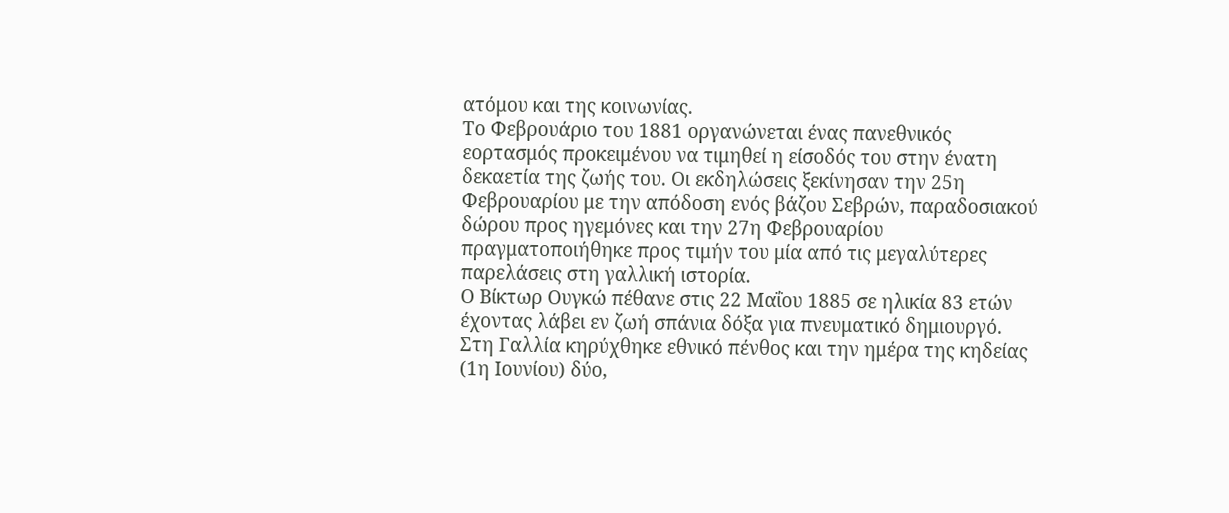ατόμου και της κοινωνίας.
Το Φεβρουάριο του 1881 οργανώνεται ένας πανεθνικός εορτασμός προκειμένου να τιμηθεί η είσοδός του στην ένατη δεκαετία της ζωής του. Οι εκδηλώσεις ξεκίνησαν την 25η Φεβρουαρίου με την απόδοση ενός βάζου Σεβρών, παραδοσιακού δώρου προς ηγεμόνες και την 27η Φεβρουαρίου πραγματοποιήθηκε προς τιμήν του μία από τις μεγαλύτερες παρελάσεις στη γαλλική ιστορία.
Ο Βίκτωρ Ουγκώ πέθανε στις 22 Μαΐου 1885 σε ηλικία 83 ετών έχοντας λάβει εν ζωή σπάνια δόξα για πνευματικό δημιουργό. Στη Γαλλία κηρύχθηκε εθνικό πένθος και την ημέρα της κηδείας (1η Ιουνίου) δύο,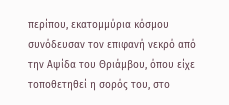περίπου, εκατομμύρια κόσμου συνόδευσαν τον επιφανή νεκρό από την Αψίδα του Θριάμβου, όπου είχε τοποθετηθεί η σορός του, στο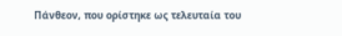Πάνθεον, που ορίστηκε ως τελευταία του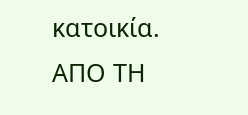κατοικία.
ΑΠΟ ΤΗ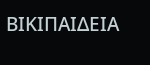ΒΙΚΙΠΑΙΔΕΙΑ